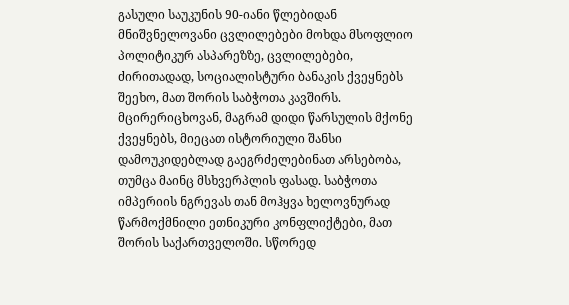გასული საუკუნის 90-იანი წლებიდან მნიშვნელოვანი ცვლილებები მოხდა მსოფლიო პოლიტიკურ ასპარეზზე, ცვლილებები, ძირითადად, სოციალისტური ბანაკის ქვეყნებს შეეხო, მათ შორის საბჭოთა კავშირს. მცირერიცხოვან, მაგრამ დიდი წარსულის მქონე ქვეყნებს, მიეცათ ისტორიული შანსი დამოუკიდებლად გაეგრძელებინათ არსებობა, თუმცა მაინც მსხვერპლის ფასად. საბჭოთა იმპერიის ნგრევას თან მოჰყვა ხელოვნურად წარმოქმნილი ეთნიკური კონფლიქტები, მათ შორის საქართველოში. სწორედ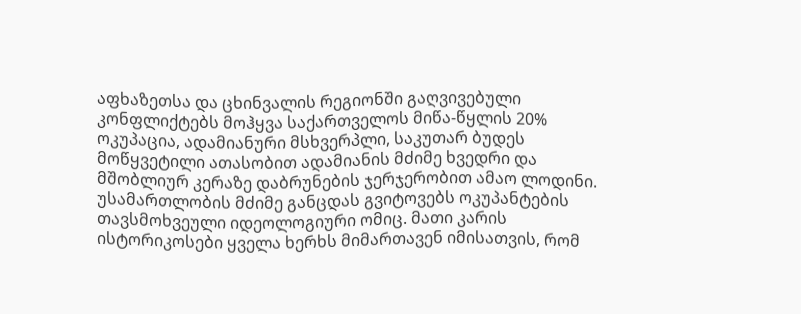აფხაზეთსა და ცხინვალის რეგიონში გაღვივებული კონფლიქტებს მოჰყვა საქართველოს მიწა-წყლის 20% ოკუპაცია, ადამიანური მსხვერპლი, საკუთარ ბუდეს მოწყვეტილი ათასობით ადამიანის მძიმე ხვედრი და მშობლიურ კერაზე დაბრუნების ჯერჯერობით ამაო ლოდინი.
უსამართლობის მძიმე განცდას გვიტოვებს ოკუპანტების თავსმოხვეული იდეოლოგიური ომიც. მათი კარის ისტორიკოსები ყველა ხერხს მიმართავენ იმისათვის, რომ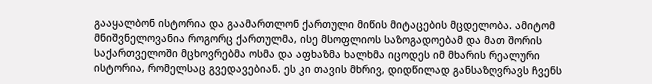გააყალბონ ისტორია და გაამართლონ ქართული მიწის მიტაცების მცდელობა. ამიტომ მნიშვნელოვანია როგორც ქართულმა, ისე მსოფლიოს საზოგადოებამ და მათ შორის საქართველოში მცხოვრებმა ოსმა და აფხაზმა ხალხმა იცოდეს იმ მხარის რეალური ისტორია, რომელსაც გვედავებიან. ეს კი თავის მხრივ, დიდწილად განსაზღვრავს ჩვენს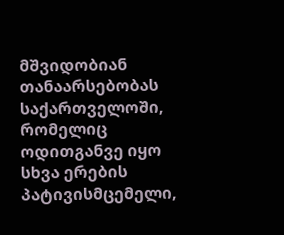მშვიდობიან თანაარსებობას საქართველოში, რომელიც ოდითგანვე იყო სხვა ერების პატივისმცემელი,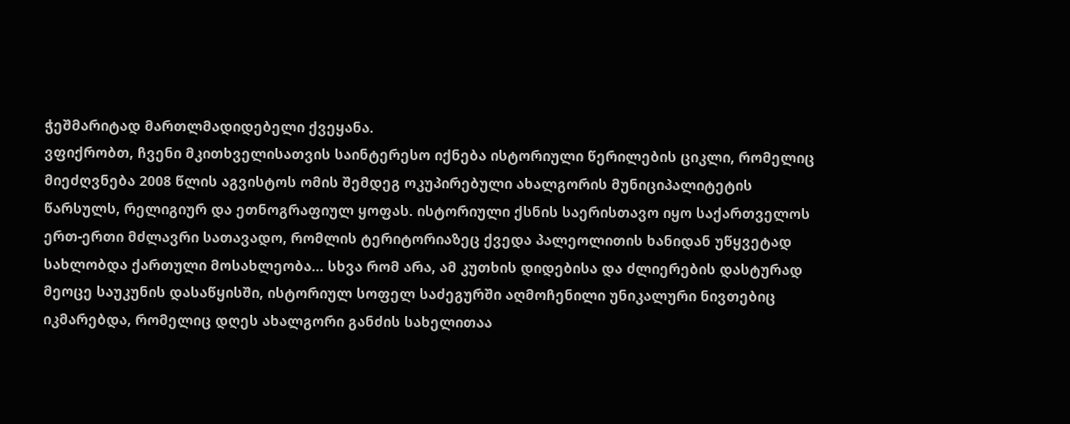ჭეშმარიტად მართლმადიდებელი ქვეყანა.
ვფიქრობთ, ჩვენი მკითხველისათვის საინტერესო იქნება ისტორიული წერილების ციკლი, რომელიც მიეძღვნება 2008 წლის აგვისტოს ომის შემდეგ ოკუპირებული ახალგორის მუნიციპალიტეტის წარსულს, რელიგიურ და ეთნოგრაფიულ ყოფას. ისტორიული ქსნის საერისთავო იყო საქართველოს ერთ-ერთი მძლავრი სათავადო, რომლის ტერიტორიაზეც ქვედა პალეოლითის ხანიდან უწყვეტად სახლობდა ქართული მოსახლეობა... სხვა რომ არა, ამ კუთხის დიდებისა და ძლიერების დასტურად მეოცე საუკუნის დასაწყისში, ისტორიულ სოფელ საძეგურში აღმოჩენილი უნიკალური ნივთებიც იკმარებდა, რომელიც დღეს ახალგორი განძის სახელითაა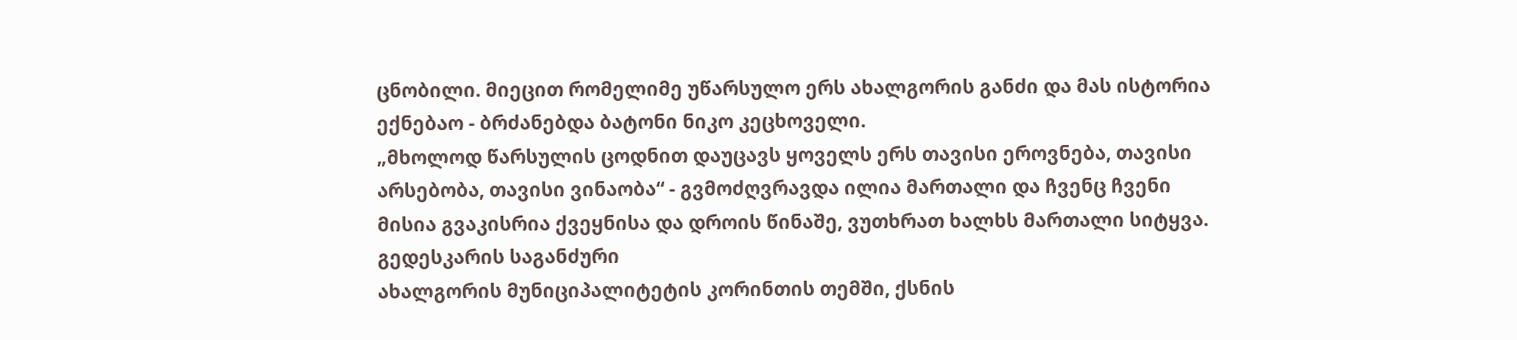ცნობილი. მიეცით რომელიმე უწარსულო ერს ახალგორის განძი და მას ისტორია ექნებაო - ბრძანებდა ბატონი ნიკო კეცხოველი.
„მხოლოდ წარსულის ცოდნით დაუცავს ყოველს ერს თავისი ეროვნება, თავისი არსებობა, თავისი ვინაობა“ - გვმოძღვრავდა ილია მართალი და ჩვენც ჩვენი მისია გვაკისრია ქვეყნისა და დროის წინაშე, ვუთხრათ ხალხს მართალი სიტყვა.
გედესკარის საგანძური
ახალგორის მუნიციპალიტეტის კორინთის თემში, ქსნის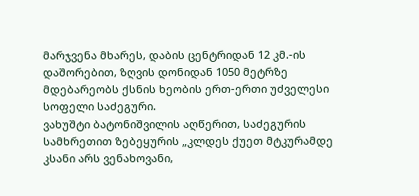მარჯვენა მხარეს, დაბის ცენტრიდან 12 კმ.-ის დაშორებით, ზღვის დონიდან 1050 მეტრზე მდებარეობს ქსნის ხეობის ერთ-ერთი უძველესი სოფელი საძეგური.
ვახუშტი ბატონიშვილის აღწერით, საძეგურის სამხრეთით ზებეყურის „კლდეს ქუეთ მტკურამდე კსანი არს ვენახოვანი,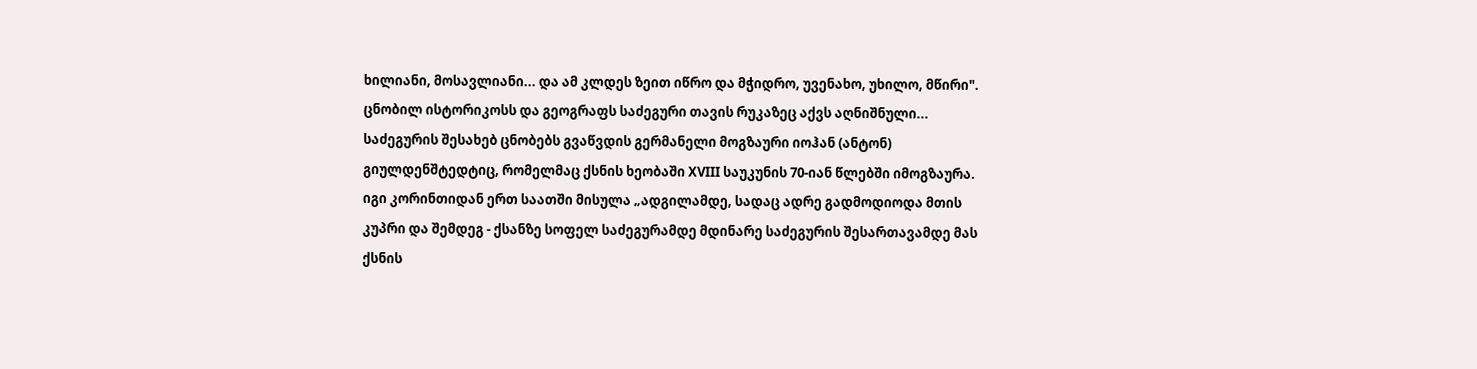ხილიანი, მოსავლიანი... და ამ კლდეს ზეით იწრო და მჭიდრო, უვენახო, უხილო, მწირი". ცნობილ ისტორიკოსს და გეოგრაფს საძეგური თავის რუკაზეც აქვს აღნიშნული...
საძეგურის შესახებ ცნობებს გვაწვდის გერმანელი მოგზაური იოჰან (ანტონ) გიულდენშტედტიც, რომელმაც ქსნის ხეობაში XVIII საუკუნის 70-იან წლებში იმოგზაურა. იგი კორინთიდან ერთ საათში მისულა „ადგილამდე, სადაც ადრე გადმოდიოდა მთის კუპრი და შემდეგ - ქსანზე სოფელ საძეგურამდე მდინარე საძეგურის შესართავამდე მას ქსნის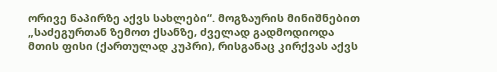ორივე ნაპირზე აქვს სახლები“. მოგზაურის მინიშნებით „საძეგურთან ზემოთ ქსანზე, ძველად გადმოდიოდა მთის ფისი (ქართულად კუპრი), რისგანაც კირქვას აქვს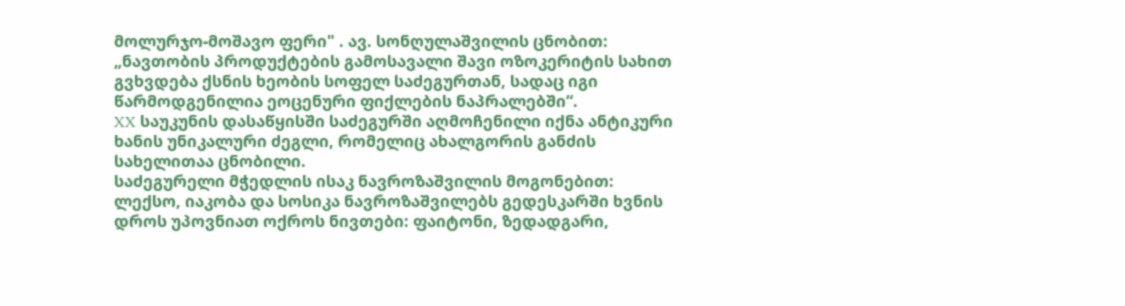მოლურჯო-მოშავო ფერი" . ავ. სონღულაშვილის ცნობით: „ნავთობის პროდუქტების გამოსავალი შავი ოზოკერიტის სახით გვხვდება ქსნის ხეობის სოფელ საძეგურთან, სადაც იგი წარმოდგენილია ეოცენური ფიქლების ნაპრალებში“.
XX საუკუნის დასაწყისში საძეგურში აღმოჩენილი იქნა ანტიკური ხანის უნიკალური ძეგლი, რომელიც ახალგორის განძის სახელითაა ცნობილი.
საძეგურელი მჭედლის ისაკ ნავროზაშვილის მოგონებით: ლექსო, იაკობა და სოსიკა ნავროზაშვილებს გედესკარში ხვნის დროს უპოვნიათ ოქროს ნივთები: ფაიტონი, ზედადგარი,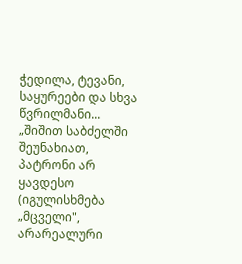ჭედილა, ტევანი, საყურეები და სხვა წვრილმანი... „შიშით საბძელში შეუნახიათ, პატრონი არ ყავდესო (იგულისხმება „მცველი", არარეალური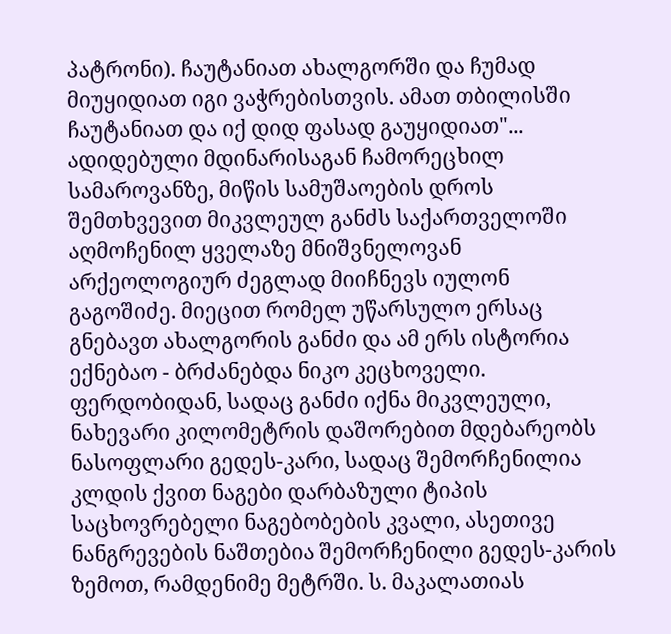პატრონი). ჩაუტანიათ ახალგორში და ჩუმად მიუყიდიათ იგი ვაჭრებისთვის. ამათ თბილისში ჩაუტანიათ და იქ დიდ ფასად გაუყიდიათ"...
ადიდებული მდინარისაგან ჩამორეცხილ სამაროვანზე, მიწის სამუშაოების დროს შემთხვევით მიკვლეულ განძს საქართველოში აღმოჩენილ ყველაზე მნიშვნელოვან არქეოლოგიურ ძეგლად მიიჩნევს იულონ გაგოშიძე. მიეცით რომელ უწარსულო ერსაც გნებავთ ახალგორის განძი და ამ ერს ისტორია ექნებაო - ბრძანებდა ნიკო კეცხოველი.
ფერდობიდან, სადაც განძი იქნა მიკვლეული, ნახევარი კილომეტრის დაშორებით მდებარეობს ნასოფლარი გედეს-კარი, სადაც შემორჩენილია კლდის ქვით ნაგები დარბაზული ტიპის საცხოვრებელი ნაგებობების კვალი, ასეთივე ნანგრევების ნაშთებია შემორჩენილი გედეს-კარის ზემოთ, რამდენიმე მეტრში. ს. მაკალათიას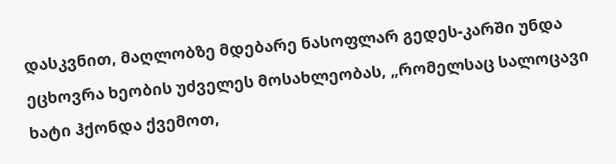დასკვნით, მაღლობზე მდებარე ნასოფლარ გედეს-კარში უნდა ეცხოვრა ხეობის უძველეს მოსახლეობას, „რომელსაც სალოცავი ხატი ჰქონდა ქვემოთ,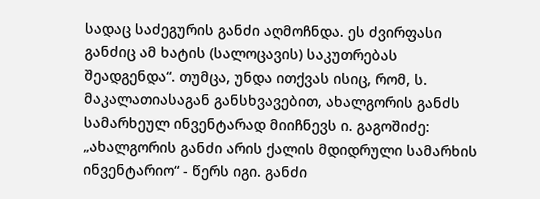სადაც საძეგურის განძი აღმოჩნდა. ეს ძვირფასი განძიც ამ ხატის (სალოცავის) საკუთრებას შეადგენდა“. თუმცა, უნდა ითქვას ისიც, რომ, ს. მაკალათიასაგან განსხვავებით, ახალგორის განძს სამარხეულ ინვენტარად მიიჩნევს ი. გაგოშიძე: „ახალგორის განძი არის ქალის მდიდრული სამარხის ინვენტარიო“ - წერს იგი. განძი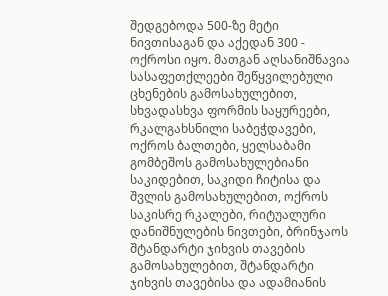შედგებოდა 500-ზე მეტი ნივთისაგან და აქედან 300 - ოქროსი იყო. მათგან აღსანიშნავია სასაფეთქლეები შეწყვილებული ცხენების გამოსახულებით, სხვადასხვა ფორმის საყურეები, რკალგახსნილი საბეჭდავები, ოქროს ბალთები, ყელსაბამი გომბეშოს გამოსახულებიანი საკიდებით, საკიდი ჩიტისა და შვლის გამოსახულებით, ოქროს საკისრე რკალები, რიტუალური დანიშნულების ნივთები, ბრინჯაოს შტანდარტი ჯიხვის თავების გამოსახულებით, შტანდარტი ჯიხვის თავებისა და ადამიანის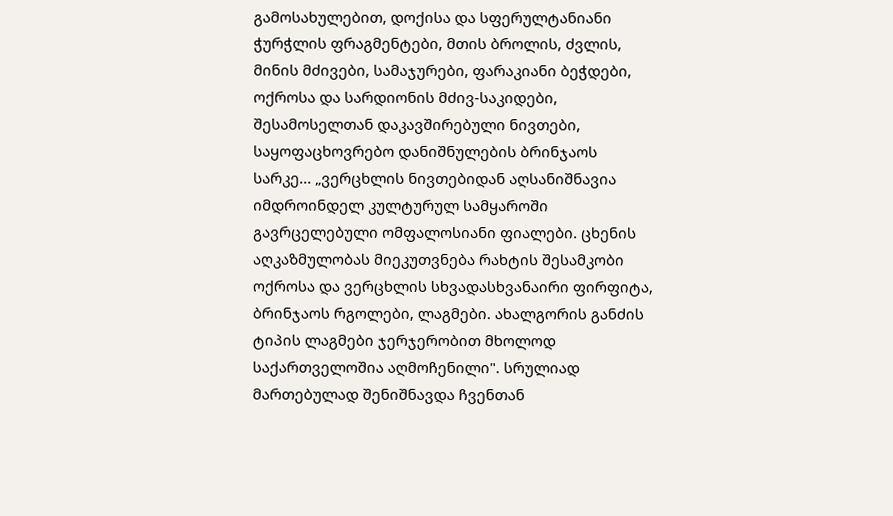გამოსახულებით, დოქისა და სფერულტანიანი ჭურჭლის ფრაგმენტები, მთის ბროლის, ძვლის, მინის მძივები, სამაჯურები, ფარაკიანი ბეჭდები, ოქროსა და სარდიონის მძივ-საკიდები, შესამოსელთან დაკავშირებული ნივთები, საყოფაცხოვრებო დანიშნულების ბრინჯაოს სარკე... „ვერცხლის ნივთებიდან აღსანიშნავია იმდროინდელ კულტურულ სამყაროში გავრცელებული ომფალოსიანი ფიალები. ცხენის აღკაზმულობას მიეკუთვნება რახტის შესამკობი ოქროსა და ვერცხლის სხვადასხვანაირი ფირფიტა, ბრინჯაოს რგოლები, ლაგმები. ახალგორის განძის ტიპის ლაგმები ჯერჯერობით მხოლოდ საქართველოშია აღმოჩენილი". სრულიად მართებულად შენიშნავდა ჩვენთან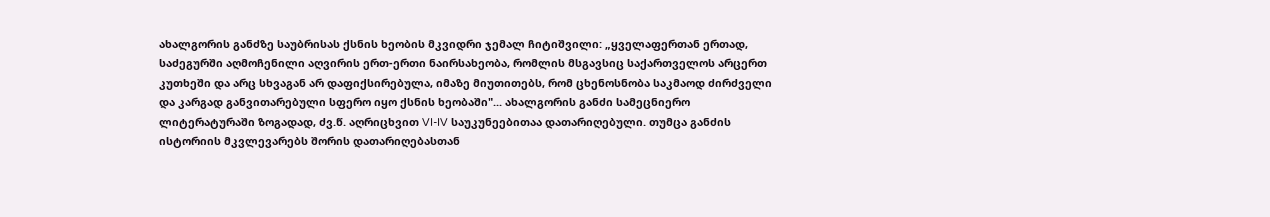ახალგორის განძზე საუბრისას ქსნის ხეობის მკვიდრი ჯემალ ჩიტიშვილი: „ყველაფერთან ერთად, საძეგურში აღმოჩენილი აღვირის ერთ-ერთი ნაირსახეობა, რომლის მსგავსიც საქართველოს არცერთ კუთხეში და არც სხვაგან არ დაფიქსირებულა, იმაზე მიუთითებს, რომ ცხენოსნობა საკმაოდ ძირძველი და კარგად განვითარებული სფერო იყო ქსნის ხეობაში"... ახალგორის განძი სამეცნიერო ლიტერატურაში ზოგადად, ძვ.წ. აღრიცხვით VI-IV საუკუნეებითაა დათარიღებული. თუმცა განძის ისტორიის მკვლევარებს შორის დათარიღებასთან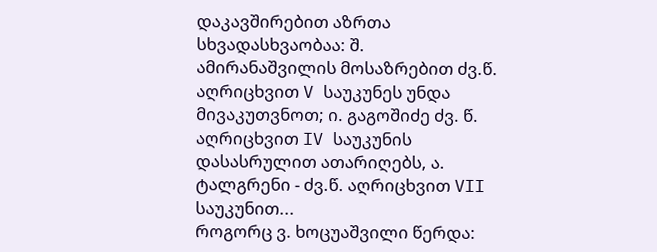დაკავშირებით აზრთა სხვადასხვაობაა: შ. ამირანაშვილის მოსაზრებით ძვ.წ. აღრიცხვით V საუკუნეს უნდა მივაკუთვნოთ; ი. გაგოშიძე ძვ. წ. აღრიცხვით IV საუკუნის დასასრულით ათარიღებს, ა. ტალგრენი - ძვ.წ. აღრიცხვით VII საუკუნით...
როგორც ვ. ხოცუაშვილი წერდა: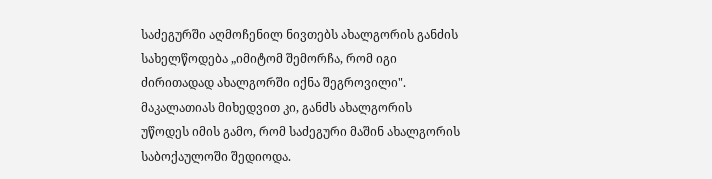საძეგურში აღმოჩენილ ნივთებს ახალგორის განძის სახელწოდება „იმიტომ შემორჩა, რომ იგი ძირითადად ახალგორში იქნა შეგროვილი". მაკალათიას მიხედვით კი, განძს ახალგორის უწოდეს იმის გამო, რომ საძეგური მაშინ ახალგორის საბოქაულოში შედიოდა.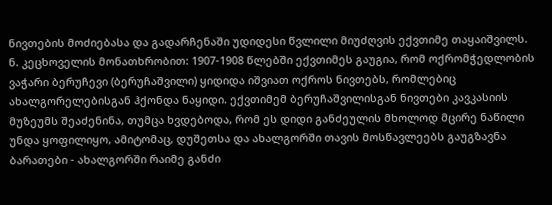ნივთების მოძიებასა და გადარჩენაში უდიდესი წვლილი მიუძღვის ექვთიმე თაყაიშვილს.
ნ. კეცხოველის მონათხრობით: 1907-1908 წლებში ექვთიმეს გაუგია, რომ ოქრომჭედლობის ვაჭარი ბერუჩევი (ბერუჩაშვილი) ყიდიდა იშვიათ ოქროს ნივთებს, რომლებიც ახალგორელებისგან ჰქონდა ნაყიდი. ექვთიმემ ბერუჩაშვილისგან ნივთები კავკასიის მუზეუმს შეაძენინა, თუმცა ხვდებოდა, რომ ეს დიდი განძეულის მხოლოდ მცირე ნაწილი უნდა ყოფილიყო, ამიტომაც, დუშეთსა და ახალგორში თავის მოსწავლეებს გაუგზავნა ბარათები - ახალგორში რაიმე განძი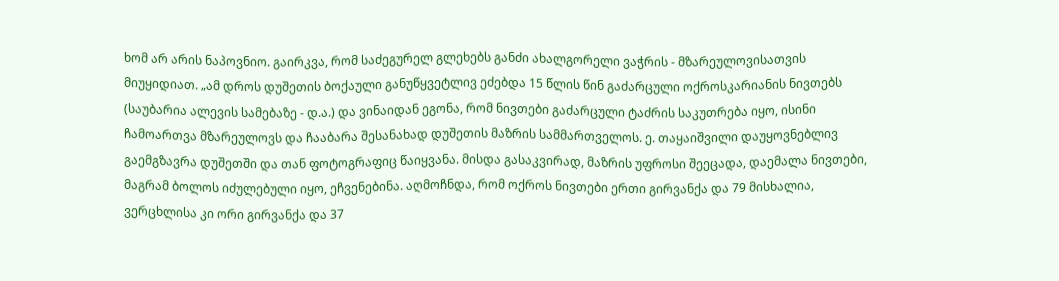ხომ არ არის ნაპოვნიო. გაირკვა, რომ საძეგურელ გლეხებს განძი ახალგორელი ვაჭრის - მზარეულოვისათვის მიუყიდიათ. „ამ დროს დუშეთის ბოქაული განუწყვეტლივ ეძებდა 15 წლის წინ გაძარცული ოქროსკარიანის ნივთებს (საუბარია ალევის სამებაზე - დ.ა.) და ვინაიდან ეგონა, რომ ნივთები გაძარცული ტაძრის საკუთრება იყო, ისინი ჩამოართვა მზარეულოვს და ჩააბარა შესანახად დუშეთის მაზრის სამმართველოს. ე. თაყაიშვილი დაუყოვნებლივ გაემგზავრა დუშეთში და თან ფოტოგრაფიც წაიყვანა. მისდა გასაკვირად, მაზრის უფროსი შეეცადა, დაემალა ნივთები, მაგრამ ბოლოს იძულებული იყო, ეჩვენებინა. აღმოჩნდა, რომ ოქროს ნივთები ერთი გირვანქა და 79 მისხალია, ვერცხლისა კი ორი გირვანქა და 37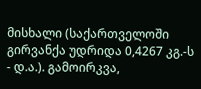მისხალი (საქართველოში გირვანქა უდრიდა 0,4267 კგ.-ს - დ.ა.). გამოირკვა,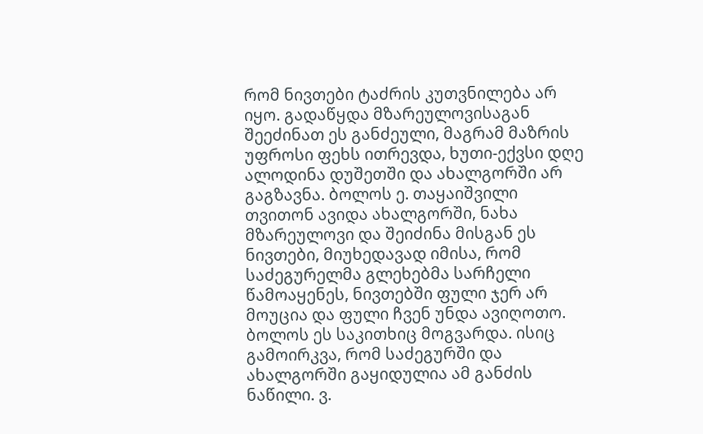რომ ნივთები ტაძრის კუთვნილება არ იყო. გადაწყდა მზარეულოვისაგან შეეძინათ ეს განძეული, მაგრამ მაზრის უფროსი ფეხს ითრევდა, ხუთი-ექვსი დღე ალოდინა დუშეთში და ახალგორში არ გაგზავნა. ბოლოს ე. თაყაიშვილი თვითონ ავიდა ახალგორში, ნახა მზარეულოვი და შეიძინა მისგან ეს ნივთები, მიუხედავად იმისა, რომ საძეგურელმა გლეხებმა სარჩელი წამოაყენეს, ნივთებში ფული ჯერ არ მოუცია და ფული ჩვენ უნდა ავიღოთო. ბოლოს ეს საკითხიც მოგვარდა. ისიც გამოირკვა, რომ საძეგურში და ახალგორში გაყიდულია ამ განძის ნაწილი. ვ.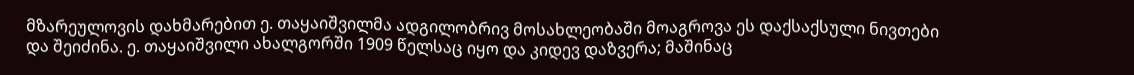მზარეულოვის დახმარებით ე. თაყაიშვილმა ადგილობრივ მოსახლეობაში მოაგროვა ეს დაქსაქსული ნივთები და შეიძინა. ე. თაყაიშვილი ახალგორში 1909 წელსაც იყო და კიდევ დაზვერა; მაშინაც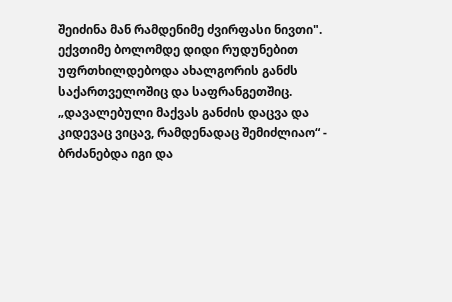შეიძინა მან რამდენიმე ძვირფასი ნივთი".
ექვთიმე ბოლომდე დიდი რუდუნებით უფრთხილდებოდა ახალგორის განძს საქართველოშიც და საფრანგეთშიც. „დავალებული მაქვას განძის დაცვა და კიდევაც ვიცავ, რამდენადაც შემიძლიაო“ - ბრძანებდა იგი და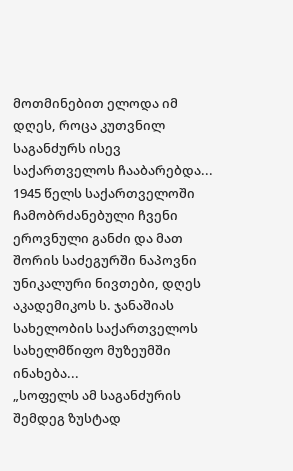მოთმინებით ელოდა იმ დღეს, როცა კუთვნილ საგანძურს ისევ საქართველოს ჩააბარებდა...
1945 წელს საქართველოში ჩამობრძანებული ჩვენი ეროვნული განძი და მათ შორის საძეგურში ნაპოვნი უნიკალური ნივთები, დღეს აკადემიკოს ს. ჯანაშიას სახელობის საქართველოს სახელმწიფო მუზეუმში ინახება...
„სოფელს ამ საგანძურის შემდეგ ზუსტად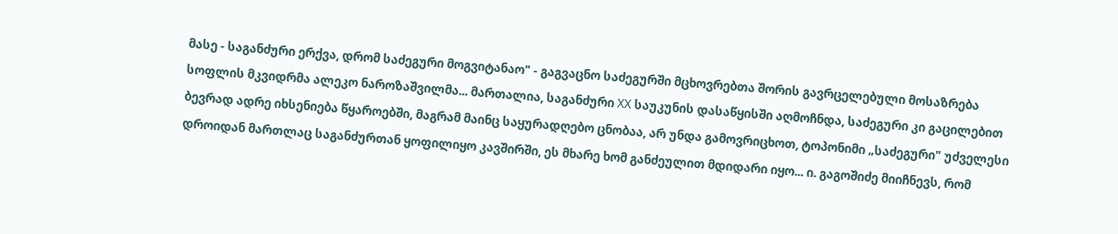მასე - საგანძური ერქვა, დრომ საძეგური მოგვიტანაო" - გაგვაცნო საძეგურში მცხოვრებთა შორის გავრცელებული მოსაზრება სოფლის მკვიდრმა ალეკო ნაროზაშვილმა... მართალია, საგანძური XX საუკუნის დასაწყისში აღმოჩნდა, საძეგური კი გაცილებით ბევრად ადრე იხსენიება წყაროებში, მაგრამ მაინც საყურადღებო ცნობაა, არ უნდა გამოვრიცხოთ, ტოპონიმი „საძეგური" უძველესი დროიდან მართლაც საგანძურთან ყოფილიყო კავშირში, ეს მხარე ხომ განძეულით მდიდარი იყო... ი. გაგოშიძე მიიჩნევს, რომ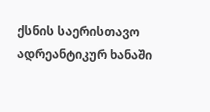ქსნის საერისთავო ადრეანტიკურ ხანაში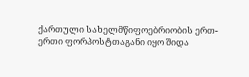ქართული სახელმწიფოებრიობის ერთ-ერთი ფორპოსტთაგანი იყო შიდა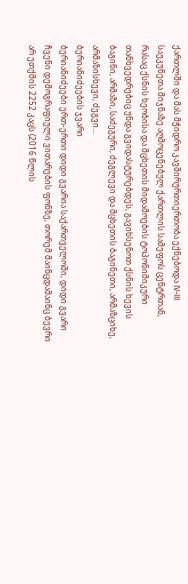ქართლში და მას მჭიდრო კავშირურთიერთობა ექნებოდა IV-III საუკუნეთა მიჯნაზე აღმოცენებულ ქართლის სამეფოს ცენტრთან, რასაც ქსნის ხეობისა და მცხეთის მიდამოების ტოპონიმიკური თანხვედრებიც უნდა გვიდასტურებდეს, გავიხსენოთ ქსნის ხევის ბაგინი, არმაზი, საძეგური, ძეგლევი და მცხეთის ბაგინეთი, არმაზციხე, არმაზისხევი, ძეგვი...
ბერიანიძეების ჯვარი
ბერიანიძეები ერთ-ერთი დიდი გვარია საქართველოში, დიდი გვარი ჩვენი დემოგრაფიული ვითარების ფონზე, თორემ მაინცდამაინც ბევრი არ ეთქმის 2252 კაცს (2016 წლის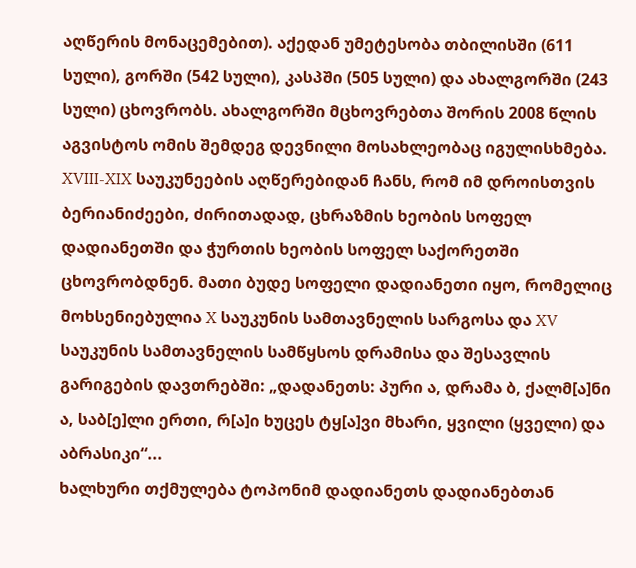აღწერის მონაცემებით). აქედან უმეტესობა თბილისში (611 სული), გორში (542 სული), კასპში (505 სული) და ახალგორში (243 სული) ცხოვრობს. ახალგორში მცხოვრებთა შორის 2008 წლის აგვისტოს ომის შემდეგ დევნილი მოსახლეობაც იგულისხმება.
XVIII-XIX საუკუნეების აღწერებიდან ჩანს, რომ იმ დროისთვის ბერიანიძეები, ძირითადად, ცხრაზმის ხეობის სოფელ დადიანეთში და ჭურთის ხეობის სოფელ საქორეთში ცხოვრობდნენ. მათი ბუდე სოფელი დადიანეთი იყო, რომელიც მოხსენიებულია X საუკუნის სამთავნელის სარგოსა და XV საუკუნის სამთავნელის სამწყსოს დრამისა და შესავლის გარიგების დავთრებში: „დადანეთს: პური ა, დრამა ბ, ქალმ[ა]ნი ა, საბ[ე]ლი ერთი, რ[ა]ი ხუცეს ტყ[ა]ვი მხარი, ყვილი (ყველი) და აბრასიკი“...
ხალხური თქმულება ტოპონიმ დადიანეთს დადიანებთან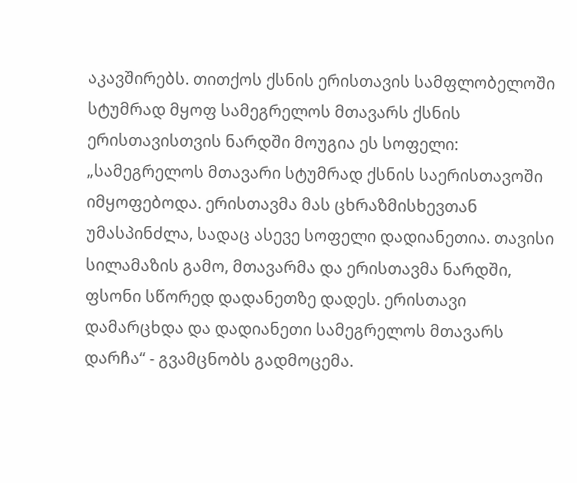აკავშირებს. თითქოს ქსნის ერისთავის სამფლობელოში სტუმრად მყოფ სამეგრელოს მთავარს ქსნის ერისთავისთვის ნარდში მოუგია ეს სოფელი: „სამეგრელოს მთავარი სტუმრად ქსნის საერისთავოში იმყოფებოდა. ერისთავმა მას ცხრაზმისხევთან უმასპინძლა, სადაც ასევე სოფელი დადიანეთია. თავისი სილამაზის გამო, მთავარმა და ერისთავმა ნარდში, ფსონი სწორედ დადანეთზე დადეს. ერისთავი დამარცხდა და დადიანეთი სამეგრელოს მთავარს დარჩა“ - გვამცნობს გადმოცემა.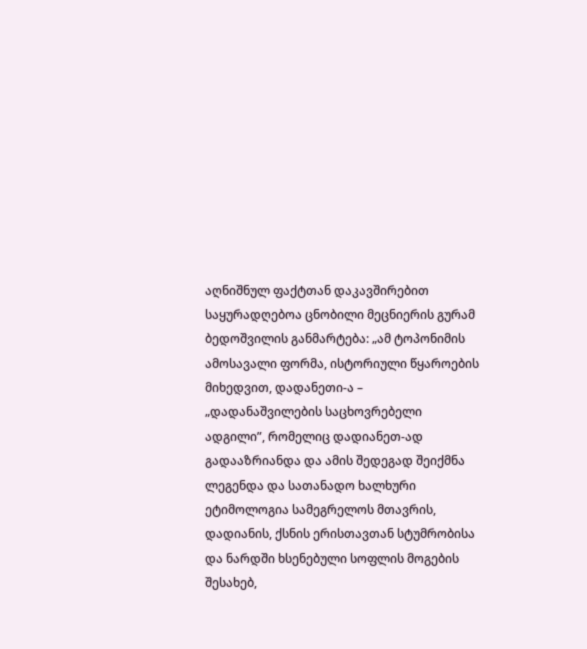აღნიშნულ ფაქტთან დაკავშირებით საყურადღებოა ცნობილი მეცნიერის გურამ ბედოშვილის განმარტება: „ამ ტოპონიმის ამოსავალი ფორმა, ისტორიული წყაროების მიხედვით, დადანეთი-ა – „დადანაშვილების საცხოვრებელი ადგილი”, რომელიც დადიანეთ-ად გადააზრიანდა და ამის შედეგად შეიქმნა ლეგენდა და სათანადო ხალხური ეტიმოლოგია სამეგრელოს მთავრის, დადიანის, ქსნის ერისთავთან სტუმრობისა და ნარდში ხსენებული სოფლის მოგების შესახებ,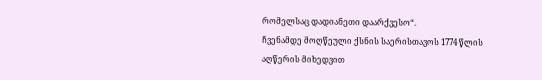რომელსაც დადიანეთი დაარქვესო“.
ჩვენამდე მოღწეული ქსნის საერისთავოს 1774 წლის აღწერის მიხედვით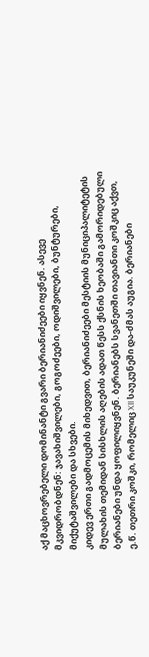აქ მაცხოვრებელი დომინანტი გვარი ბერიანიძეები იყვნენ. ასევე მკვიდრობდნენ: ჯავახიშვილები, გოგოძეები, ოდიშვილები, ბუნტურები, მიქუტაშვილები და სხვები.
კიდევ ერთი გადმოცემის მიხედვით, ბერიანიძეები მესტიის მუნიციპალიტეტის მულახის თემიდან სისხლის აღების ადათ წესს ქსნის ხეობაში გამორიდებული ბერიანები უნდა ყოფილიყვნენ. ბერიანებს სვანეთში თავიანთი კოშკიც აქვთ, ე.წ. თეთრი კოშკი, რომელიც XII საუკუნეში და-ძმას აუგია. ბერიანები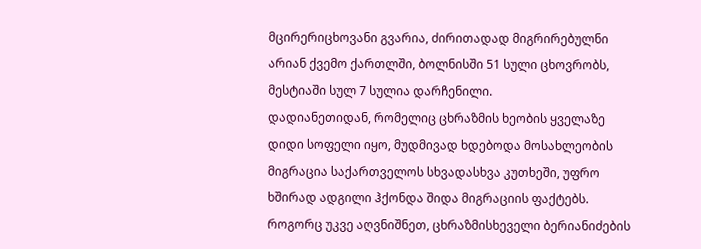მცირერიცხოვანი გვარია, ძირითადად მიგრირებულნი არიან ქვემო ქართლში, ბოლნისში 51 სული ცხოვრობს, მესტიაში სულ 7 სულია დარჩენილი.
დადიანეთიდან, რომელიც ცხრაზმის ხეობის ყველაზე დიდი სოფელი იყო, მუდმივად ხდებოდა მოსახლეობის მიგრაცია საქართველოს სხვადასხვა კუთხეში, უფრო ხშირად ადგილი ჰქონდა შიდა მიგრაციის ფაქტებს. როგორც უკვე აღვნიშნეთ, ცხრაზმისხეველი ბერიანიძების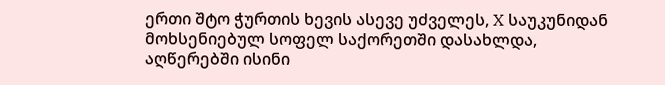ერთი შტო ჭურთის ხევის ასევე უძველეს, X საუკუნიდან მოხსენიებულ სოფელ საქორეთში დასახლდა, აღწერებში ისინი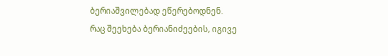ბერიაშვილებად ეწერებოდნენ.
რაც შეეხება ბერიანიძეების, იგივე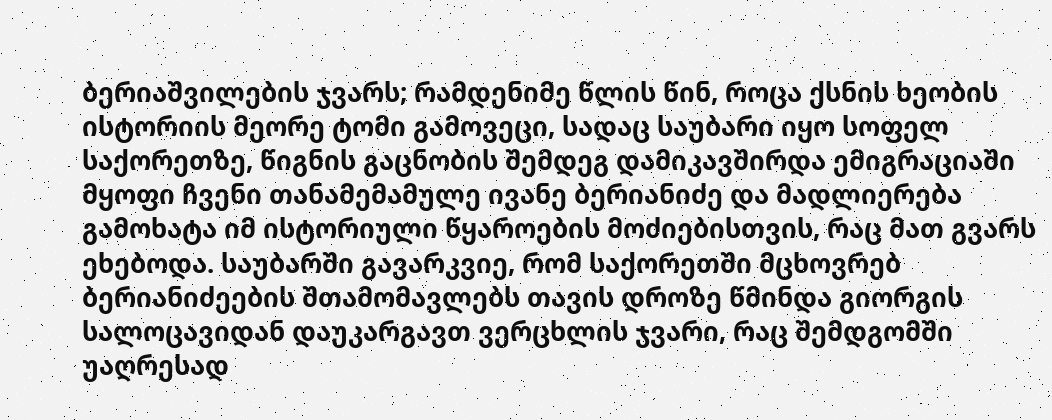ბერიაშვილების ჯვარს; რამდენიმე წლის წინ, როცა ქსნის ხეობის ისტორიის მეორე ტომი გამოვეცი, სადაც საუბარი იყო სოფელ საქორეთზე, წიგნის გაცნობის შემდეგ დამიკავშირდა ემიგრაციაში მყოფი ჩვენი თანამემამულე ივანე ბერიანიძე და მადლიერება გამოხატა იმ ისტორიული წყაროების მოძიებისთვის, რაც მათ გვარს ეხებოდა. საუბარში გავარკვიე, რომ საქორეთში მცხოვრებ ბერიანიძეების შთამომავლებს თავის დროზე წმინდა გიორგის სალოცავიდან დაუკარგავთ ვერცხლის ჯვარი, რაც შემდგომში უაღრესად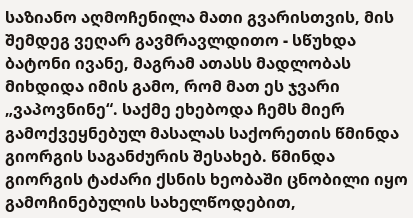საზიანო აღმოჩენილა მათი გვარისთვის, მის შემდეგ ვეღარ გავმრავლდითო - სწუხდა ბატონი ივანე, მაგრამ ათასს მადლობას მიხდიდა იმის გამო, რომ მათ ეს ჯვარი „ვაპოვნინე“. საქმე ეხებოდა ჩემს მიერ გამოქვეყნებულ მასალას საქორეთის წმინდა გიორგის საგანძურის შესახებ. წმინდა გიორგის ტაძარი ქსნის ხეობაში ცნობილი იყო გამოჩინებულის სახელწოდებით,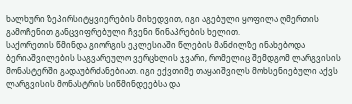ხალხური ზეპირსიტყვიერების მიხედვით, იგი აგებული ყოფილა ღმერთის გამოჩენით განცვიფრებული ჩვენი წინაპრების ხელით.
საქორეთის წმინდა გიორგის ეკლესიაში წლების მანძილზე ინახებოდა ბერიაშვილების საგვარეულო ვერცხლის ჯვარი, რომელიც შემდგომ ლარგვისის მონასტერში გადაუბრძანებიათ. იგი ექვთიმე თაყაიშვილს მოხსენიებული აქვს ლარგვისის მონასტრის სიწმინდეებსა და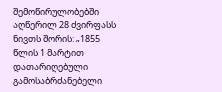შემოწირულობებში აღწერილ 28 ძვირფასს ნივთს შორის: „1855 წლის 1 მარტით დათარიღებული გამოსაბრძანებელი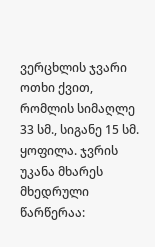ვერცხლის ჯვარი ოთხი ქვით, რომლის სიმაღლე 33 სმ., სიგანე 15 სმ. ყოფილა. ჯვრის უკანა მხარეს მხედრული წარწერაა: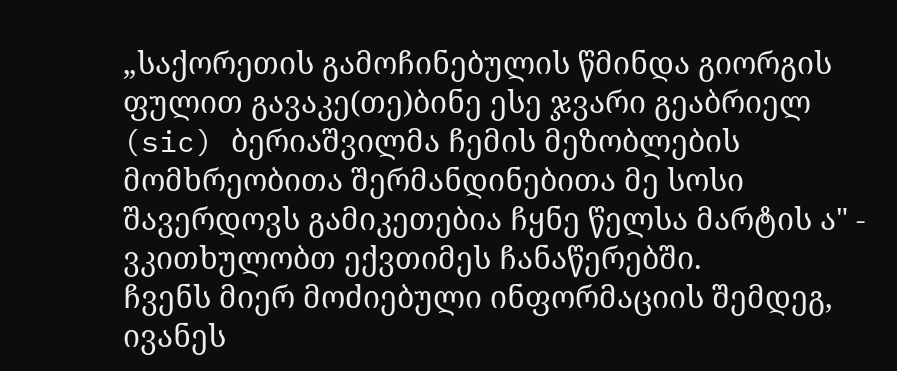„საქორეთის გამოჩინებულის წმინდა გიორგის ფულით გავაკე(თე)ბინე ესე ჯვარი გეაბრიელ (sic) ბერიაშვილმა ჩემის მეზობლების მომხრეობითა შერმანდინებითა მე სოსი შავერდოვს გამიკეთებია ჩყნე წელსა მარტის ა" - ვკითხულობთ ექვთიმეს ჩანაწერებში.
ჩვენს მიერ მოძიებული ინფორმაციის შემდეგ, ივანეს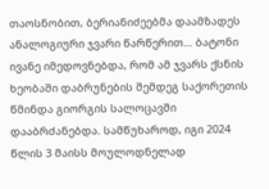თაოსნობით, ბერიანიძეებმა დაამზადეს ანალოგიური ჯვარი წარწერით... ბატონი ივანე იმედოვნებდა, რომ ამ ჯვარს ქსნის ხეობაში დაბრუნების შემდეგ საქორეთის წმინდა გიორგის სალოცავში დააბრძანებდა. სამწუხაროდ, იგი 2024 წლის 3 მაისს მოულოდნელად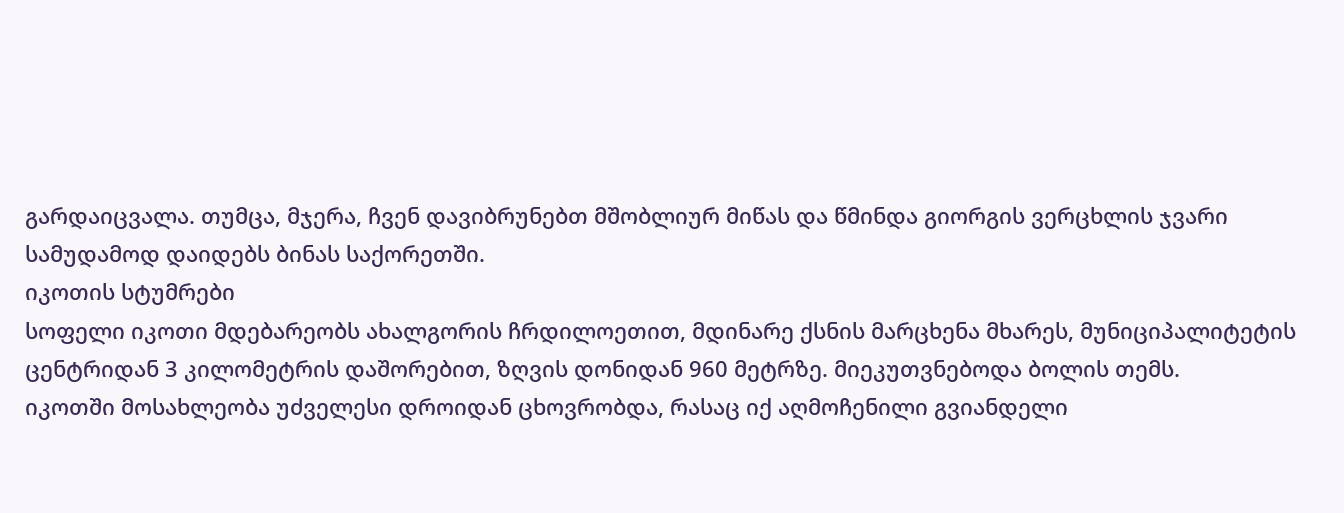გარდაიცვალა. თუმცა, მჯერა, ჩვენ დავიბრუნებთ მშობლიურ მიწას და წმინდა გიორგის ვერცხლის ჯვარი სამუდამოდ დაიდებს ბინას საქორეთში.
იკოთის სტუმრები
სოფელი იკოთი მდებარეობს ახალგორის ჩრდილოეთით, მდინარე ქსნის მარცხენა მხარეს, მუნიციპალიტეტის ცენტრიდან 3 კილომეტრის დაშორებით, ზღვის დონიდან 960 მეტრზე. მიეკუთვნებოდა ბოლის თემს.
იკოთში მოსახლეობა უძველესი დროიდან ცხოვრობდა, რასაც იქ აღმოჩენილი გვიანდელი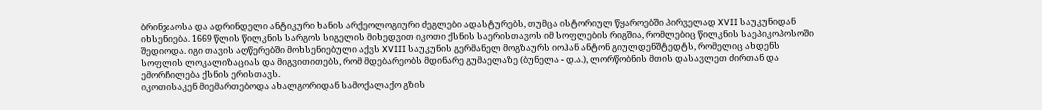ბრინჯაოსა და ადრინდელი ანტიკური ხანის არქეოლოგიური ძეგლები ადასტურებს, თუმცა ისტორიულ წყაროებში პირველად XVII საუკუნიდან იხსენიება. 1669 წლის წილკნის სარგოს სიგელის მიხედვით იკოთი ქსნის საერისთავოს იმ სოფლების რიგშია, რომლებიც წილკნის საეპიკოპოსოში შედიოდა. იგი თავის აღწერებში მოხსენიებული აქვს XVIII საუკუნის გერმანელ მოგზაურს იოჰან ანტონ გიულდენშტედტს, რომელიც ახდენს სოფლის ლოკალიზაციას და მიგვითითებს, რომ მდებარეობს მდინარე გუმაელაზე (ბუნელა - დ.ა.), ლორწობნის მთის დასავლეთ ძირთან და ემორჩილება ქსნის ერისთავს.
იკოთისაკენ მიემართებოდა ახალგორიდან სამოქალაქო გზის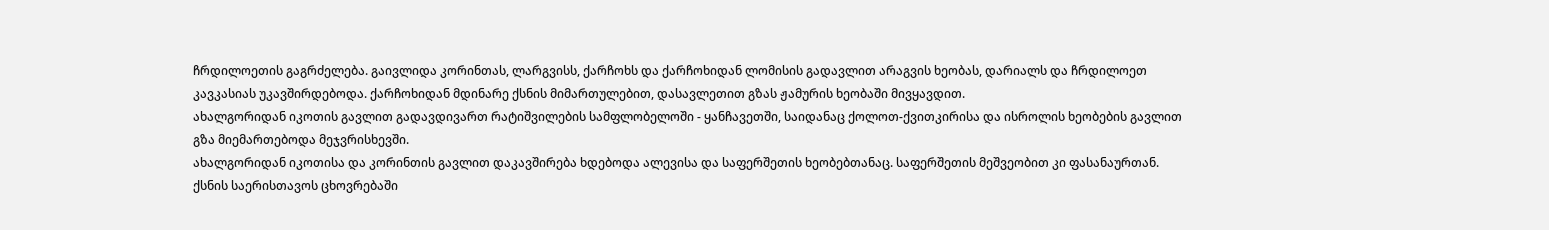ჩრდილოეთის გაგრძელება. გაივლიდა კორინთას, ლარგვისს, ქარჩოხს და ქარჩოხიდან ლომისის გადავლით არაგვის ხეობას, დარიალს და ჩრდილოეთ კავკასიას უკავშირდებოდა. ქარჩოხიდან მდინარე ქსნის მიმართულებით, დასავლეთით გზას ჟამურის ხეობაში მივყავდით.
ახალგორიდან იკოთის გავლით გადავდივართ რატიშვილების სამფლობელოში - ყანჩავეთში, საიდანაც ქოლოთ-ქვითკირისა და ისროლის ხეობების გავლით გზა მიემართებოდა მეჯვრისხევში.
ახალგორიდან იკოთისა და კორინთის გავლით დაკავშირება ხდებოდა ალევისა და საფერშეთის ხეობებთანაც. საფერშეთის მეშვეობით კი ფასანაურთან.
ქსნის საერისთავოს ცხოვრებაში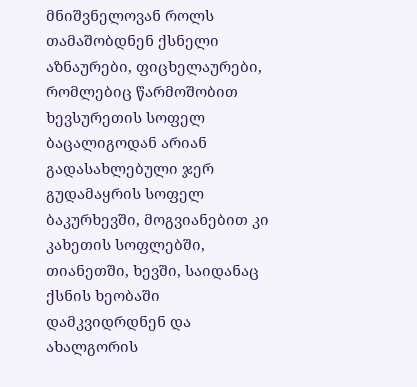მნიშვნელოვან როლს თამაშობდნენ ქსნელი აზნაურები, ფიცხელაურები, რომლებიც წარმოშობით ხევსურეთის სოფელ ბაცალიგოდან არიან გადასახლებული ჯერ გუდამაყრის სოფელ ბაკურხევში, მოგვიანებით კი კახეთის სოფლებში, თიანეთში, ხევში, საიდანაც ქსნის ხეობაში დამკვიდრდნენ და ახალგორის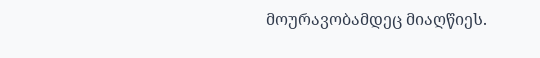მოურავობამდეც მიაღწიეს.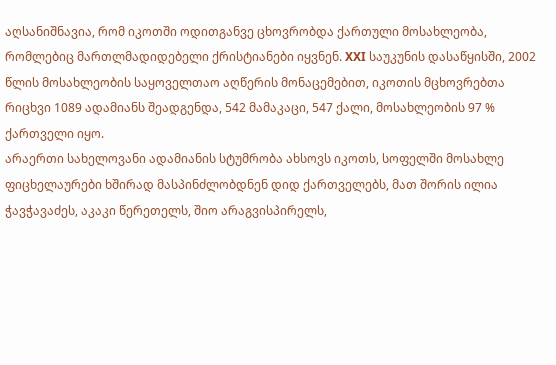აღსანიშნავია, რომ იკოთში ოდითგანვე ცხოვრობდა ქართული მოსახლეობა, რომლებიც მართლმადიდებელი ქრისტიანები იყვნენ. XXI საუკუნის დასაწყისში, 2002 წლის მოსახლეობის საყოველთაო აღწერის მონაცემებით, იკოთის მცხოვრებთა რიცხვი 1089 ადამიანს შეადგენდა, 542 მამაკაცი, 547 ქალი, მოსახლეობის 97 % ქართველი იყო.
არაერთი სახელოვანი ადამიანის სტუმრობა ახსოვს იკოთს, სოფელში მოსახლე ფიცხელაურები ხშირად მასპინძლობდნენ დიდ ქართველებს, მათ შორის ილია ჭავჭავაძეს, აკაკი წერეთელს, შიო არაგვისპირელს,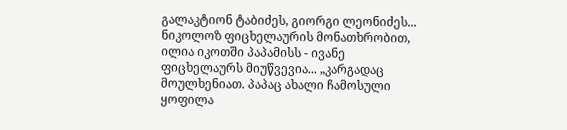გალაკტიონ ტაბიძეს, გიორგი ლეონიძეს...
ნიკოლოზ ფიცხელაურის მონათხრობით, ილია იკოთში პაპამისს - ივანე ფიცხელაურს მიუწვევია... „კარგადაც მოულხენიათ. პაპაც ახალი ჩამოსული ყოფილა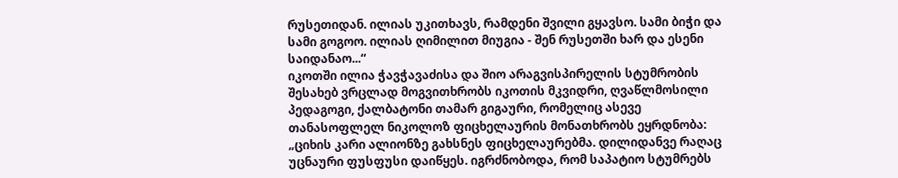რუსეთიდან. ილიას უკითხავს, რამდენი შვილი გყავსო. სამი ბიჭი და სამი გოგოო. ილიას ღიმილით მიუგია - შენ რუსეთში ხარ და ესენი საიდანაო...“
იკოთში ილია ჭავჭავაძისა და შიო არაგვისპირელის სტუმრობის შესახებ ვრცლად მოგვითხრობს იკოთის მკვიდრი, ღვაწლმოსილი პედაგოგი, ქალბატონი თამარ გიგაური, რომელიც ასევე თანასოფლელ ნიკოლოზ ფიცხელაურის მონათხრობს ეყრდნობა: „ციხის კარი ალიონზე გახსნეს ფიცხელაურებმა. დილიდანვე რაღაც უცნაური ფუსფუსი დაიწყეს. იგრძნობოდა, რომ საპატიო სტუმრებს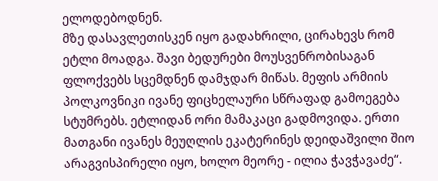ელოდებოდნენ.
მზე დასავლეთისკენ იყო გადახრილი, ცირახევს რომ ეტლი მოადგა. შავი ბედურები მოუსვენრობისაგან ფლოქვებს სცემდნენ დამჯდარ მიწას. მეფის არმიის პოლკოვნიკი ივანე ფიცხელაური სწრაფად გამოეგება სტუმრებს. ეტლიდან ორი მამაკაცი გადმოვიდა. ერთი მათგანი ივანეს მეუღლის ეკატერინეს დეიდაშვილი შიო არაგვისპირელი იყო, ხოლო მეორე - ილია ჭავჭავაძე“.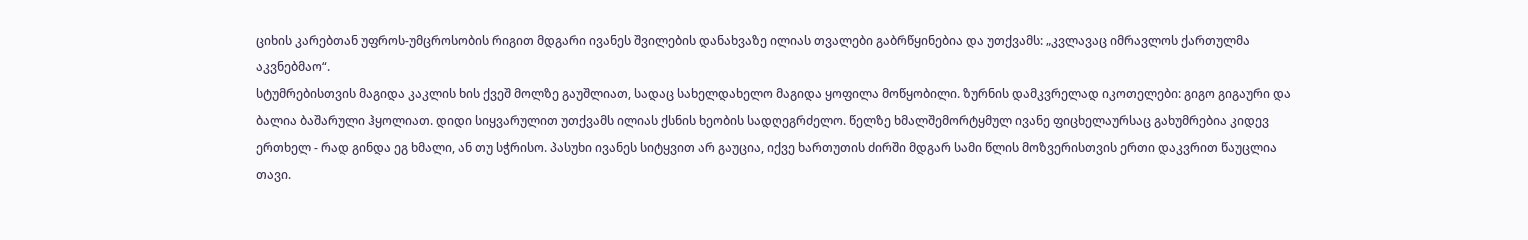ციხის კარებთან უფროს-უმცროსობის რიგით მდგარი ივანეს შვილების დანახვაზე ილიას თვალები გაბრწყინებია და უთქვამს: „კვლავაც იმრავლოს ქართულმა აკვნებმაო“.
სტუმრებისთვის მაგიდა კაკლის ხის ქვეშ მოლზე გაუშლიათ, სადაც სახელდახელო მაგიდა ყოფილა მოწყობილი. ზურნის დამკვრელად იკოთელები: გიგო გიგაური და ბალია ბაშარული ჰყოლიათ. დიდი სიყვარულით უთქვამს ილიას ქსნის ხეობის სადღეგრძელო. წელზე ხმალშემორტყმულ ივანე ფიცხელაურსაც გახუმრებია კიდევ ერთხელ - რად გინდა ეგ ხმალი, ან თუ სჭრისო. პასუხი ივანეს სიტყვით არ გაუცია, იქვე ხართუთის ძირში მდგარ სამი წლის მოზვერისთვის ერთი დაკვრით წაუცლია თავი.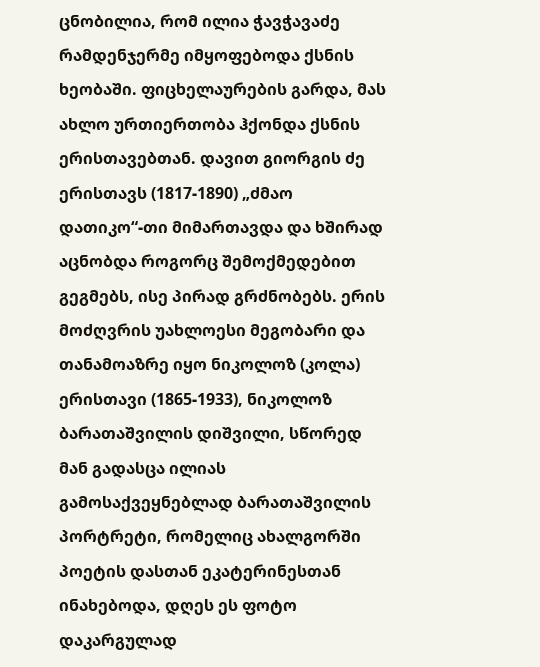ცნობილია, რომ ილია ჭავჭავაძე რამდენჯერმე იმყოფებოდა ქსნის ხეობაში. ფიცხელაურების გარდა, მას ახლო ურთიერთობა ჰქონდა ქსნის ერისთავებთან. დავით გიორგის ძე ერისთავს (1817-1890) „ძმაო დათიკო“-თი მიმართავდა და ხშირად აცნობდა როგორც შემოქმედებით გეგმებს, ისე პირად გრძნობებს. ერის მოძღვრის უახლოესი მეგობარი და თანამოაზრე იყო ნიკოლოზ (კოლა) ერისთავი (1865-1933), ნიკოლოზ ბარათაშვილის დიშვილი, სწორედ მან გადასცა ილიას გამოსაქვეყნებლად ბარათაშვილის პორტრეტი, რომელიც ახალგორში პოეტის დასთან ეკატერინესთან ინახებოდა, დღეს ეს ფოტო დაკარგულად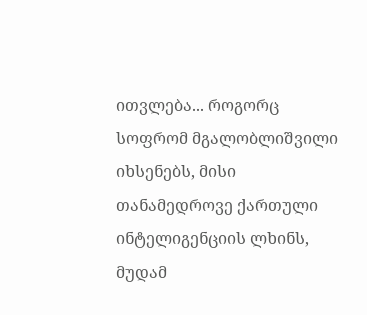ითვლება... როგორც სოფრომ მგალობლიშვილი იხსენებს, მისი თანამედროვე ქართული ინტელიგენციის ლხინს, მუდამ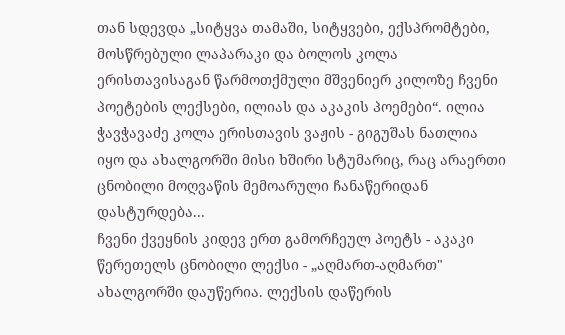თან სდევდა „სიტყვა თამაში, სიტყვები, ექსპრომტები, მოსწრებული ლაპარაკი და ბოლოს კოლა ერისთავისაგან წარმოთქმული მშვენიერ კილოზე ჩვენი პოეტების ლექსები, ილიას და აკაკის პოემები“. ილია ჭავჭავაძე კოლა ერისთავის ვაჟის - გიგუშას ნათლია იყო და ახალგორში მისი ხშირი სტუმარიც, რაც არაერთი ცნობილი მოღვაწის მემოარული ჩანაწერიდან დასტურდება...
ჩვენი ქვეყნის კიდევ ერთ გამორჩეულ პოეტს - აკაკი წერეთელს ცნობილი ლექსი - „აღმართ-აღმართ" ახალგორში დაუწერია. ლექსის დაწერის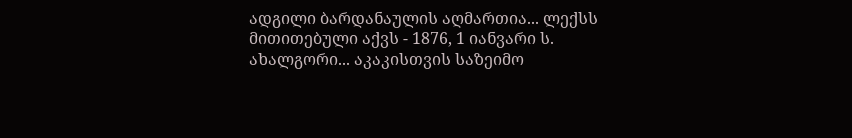ადგილი ბარდანაულის აღმართია... ლექსს მითითებული აქვს - 1876, 1 იანვარი ს. ახალგორი... აკაკისთვის საზეიმო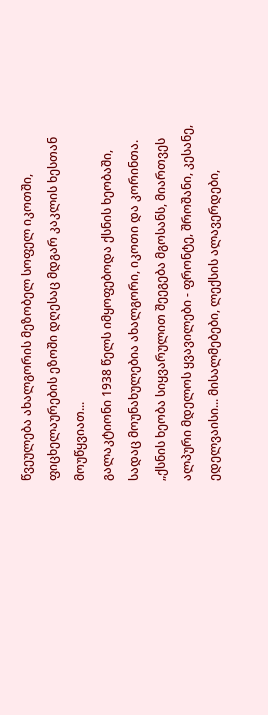წვეულება ახალგორის მეზობელ სოფელ იკოთში, ფიცხელაურების ეზოში დღესაც მდგარ კაკლის ხესთან მოუწყვიათ...
გალაკტიონი 1938 წელს იმყოფებოდა ქსნის ხეობაში, სადაც მოუნახულებია ახალგორი, იკოთი და კორინთა. „ქსნის ხეობა სიყვარულით შეეგება მგოსანს, მიართვეს ალპური მდელოს ყვავილები - ფრონტე, შროშანი, კესანე, ედელვაისი... მისალმებები, ლექსის ალავერდები,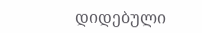დიდებული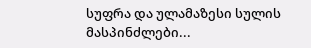სუფრა და ულამაზესი სულის მასპინძლები...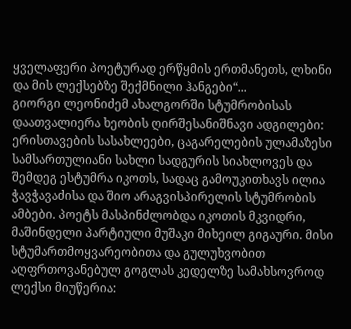ყველაფერი პოეტურად ერწყმის ერთმანეთს, ლხინი და მის ლექსებზე შექმნილი ჰანგები“...
გიორგი ლეონიძემ ახალგორში სტუმრობისას დაათვალიერა ხეობის ღირშესანიშნავი ადგილები: ერისთავების სასახლეები, ცაგარელების ულამაზესი სამსართულიანი სახლი სადგურის სიახლოვეს და შემდეგ ესტუმრა იკოთს, სადაც გამოუკითხავს ილია ჭავჭავაძისა და შიო არაგვისპირელის სტუმრობის ამბები. პოეტს მასპინძლობდა იკოთის მკვიდრი, მაშინდელი პარტიული მუშაკი მიხეილ გიგაური. მისი სტუმართმოყვარეობითა და გულუხვობით აღფრთოვანებულ გოგლას კედელზე სამახსოვროდ ლექსი მიუწერია: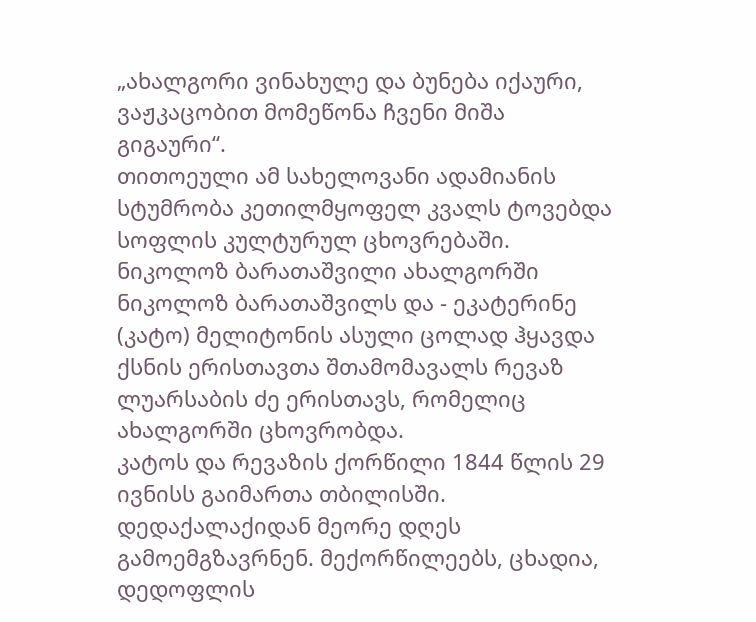„ახალგორი ვინახულე და ბუნება იქაური, ვაჟკაცობით მომეწონა ჩვენი მიშა გიგაური“.
თითოეული ამ სახელოვანი ადამიანის სტუმრობა კეთილმყოფელ კვალს ტოვებდა სოფლის კულტურულ ცხოვრებაში.
ნიკოლოზ ბარათაშვილი ახალგორში
ნიკოლოზ ბარათაშვილს და - ეკატერინე (კატო) მელიტონის ასული ცოლად ჰყავდა ქსნის ერისთავთა შთამომავალს რევაზ ლუარსაბის ძე ერისთავს, რომელიც ახალგორში ცხოვრობდა.
კატოს და რევაზის ქორწილი 1844 წლის 29 ივნისს გაიმართა თბილისში. დედაქალაქიდან მეორე დღეს გამოემგზავრნენ. მექორწილეებს, ცხადია, დედოფლის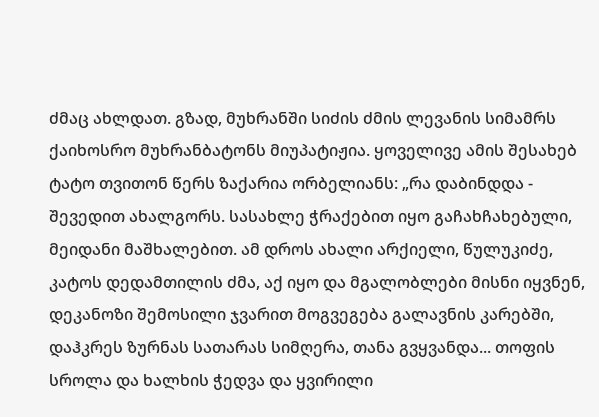ძმაც ახლდათ. გზად, მუხრანში სიძის ძმის ლევანის სიმამრს ქაიხოსრო მუხრანბატონს მიუპატიჟია. ყოველივე ამის შესახებ ტატო თვითონ წერს ზაქარია ორბელიანს: „რა დაბინდდა - შევედით ახალგორს. სასახლე ჭრაქებით იყო გაჩახჩახებული, მეიდანი მაშხალებით. ამ დროს ახალი არქიელი, წულუკიძე, კატოს დედამთილის ძმა, აქ იყო და მგალობლები მისნი იყვნენ, დეკანოზი შემოსილი ჯვარით მოგვეგება გალავნის კარებში, დაჰკრეს ზურნას სათარას სიმღერა, თანა გვყვანდა... თოფის სროლა და ხალხის ჭედვა და ყვირილი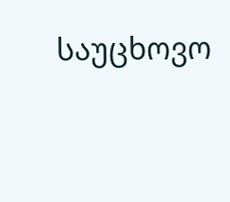საუცხოვო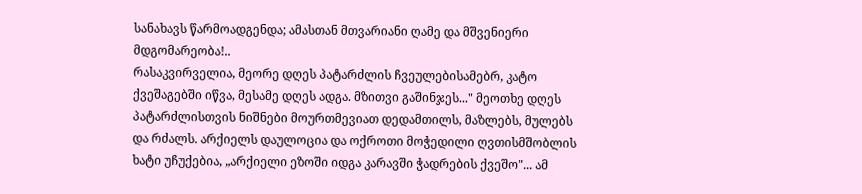სანახავს წარმოადგენდა; ამასთან მთვარიანი ღამე და მშვენიერი მდგომარეობა!..
რასაკვირველია, მეორე დღეს პატარძლის ჩვეულებისამებრ, კატო ქვეშაგებში იწვა, მესამე დღეს ადგა. მზითვი გაშინჯეს..." მეოთხე დღეს პატარძლისთვის ნიშნები მოურთმევიათ დედამთილს, მაზლებს, მულებს და რძალს. არქიელს დაულოცია და ოქროთი მოჭედილი ღვთისმშობლის ხატი უჩუქებია, „არქიელი ეზოში იდგა კარავში ჭადრების ქვეშო"... ამ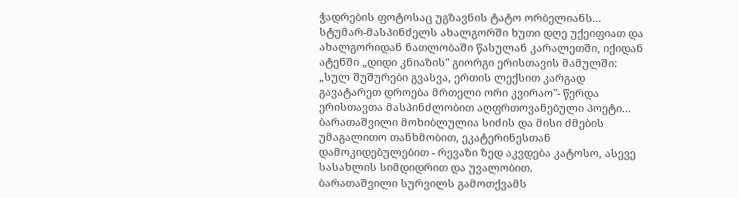ჭადრების ფოტოსაც უგზავნის ტატო ორბელიანს... სტუმარ-მასპინძელს ახალგორში ხუთი დღე უქეიფიათ და ახალგორიდან ნათლობაში წასულან კარალეთში, იქიდან ატენში „დიდი კნიაზის" გიორგი ერისთავის მამულში: „სულ შუშურები გვასვა, ერთის ლექსით კარგად გავატარეთ დროება მრთელი ორი კვირაო"- წერდა ერისთავთა მასპინძლობით აღფრთოვანებული პოეტი...
ბარათაშვილი მოხიბლულია სიძის და მისი ძმების უმაგალითო თანხმობით, ეკატერინესთან დამოკიდებულებით - რევაზი ზედ აკვდება კატოსო, ასევე სასახლის სიმდიდრით და უვალობით.
ბარათაშვილი სურვილს გამოთქვამს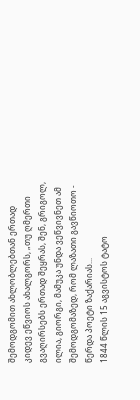შემოდგომით ახლობლებთან ერთად კიდევ ეწვიოს ახალგორს, „თუ ღმერთი გვაღირსებს ერთად შეყრას, შენ, გრიგოლ, ილია, გიორგი, მამუკა უნდა ვეწვივნეთ ამ შემოდგომაზედ, რომ ლაზათი გავწიოთო - წერდა პოეტი ზაქარიას...
1844 წლის 15 აგვისტოს ტატო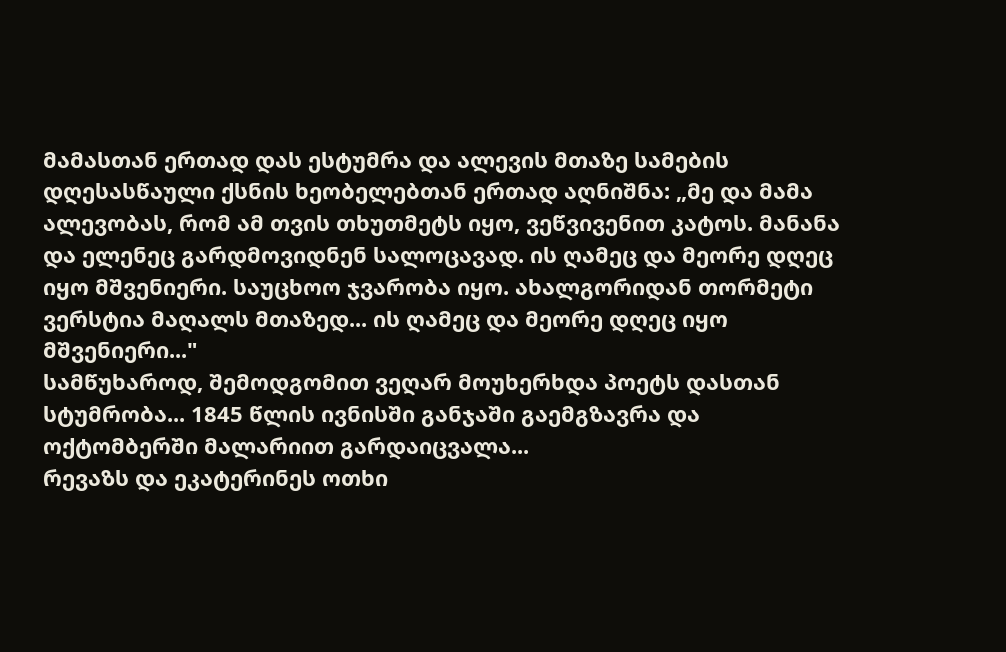მამასთან ერთად დას ესტუმრა და ალევის მთაზე სამების დღესასწაული ქსნის ხეობელებთან ერთად აღნიშნა: „მე და მამა ალევობას, რომ ამ თვის თხუთმეტს იყო, ვეწვივენით კატოს. მანანა და ელენეც გარდმოვიდნენ სალოცავად. ის ღამეც და მეორე დღეც იყო მშვენიერი. საუცხოო ჯვარობა იყო. ახალგორიდან თორმეტი ვერსტია მაღალს მთაზედ... ის ღამეც და მეორე დღეც იყო მშვენიერი..."
სამწუხაროდ, შემოდგომით ვეღარ მოუხერხდა პოეტს დასთან სტუმრობა... 1845 წლის ივნისში განჯაში გაემგზავრა და ოქტომბერში მალარიით გარდაიცვალა...
რევაზს და ეკატერინეს ოთხი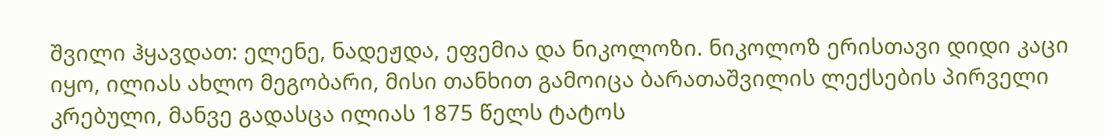შვილი ჰყავდათ: ელენე, ნადეჟდა, ეფემია და ნიკოლოზი. ნიკოლოზ ერისთავი დიდი კაცი იყო, ილიას ახლო მეგობარი, მისი თანხით გამოიცა ბარათაშვილის ლექსების პირველი კრებული, მანვე გადასცა ილიას 1875 წელს ტატოს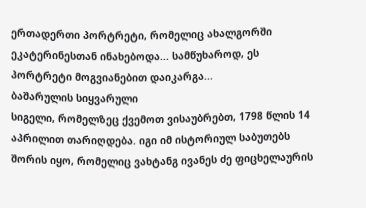ერთადერთი პორტრეტი, რომელიც ახალგორში ეკატერინესთან ინახებოდა... სამწუხაროდ, ეს პორტრეტი მოგვიანებით დაიკარგა...
ბაშარულის სიყვარული
სიგელი, რომელზეც ქვემოთ ვისაუბრებთ, 1798 წლის 14 აპრილით თარიღდება. იგი იმ ისტორიულ საბუთებს შორის იყო, რომელიც ვახტანგ ივანეს ძე ფიცხელაურის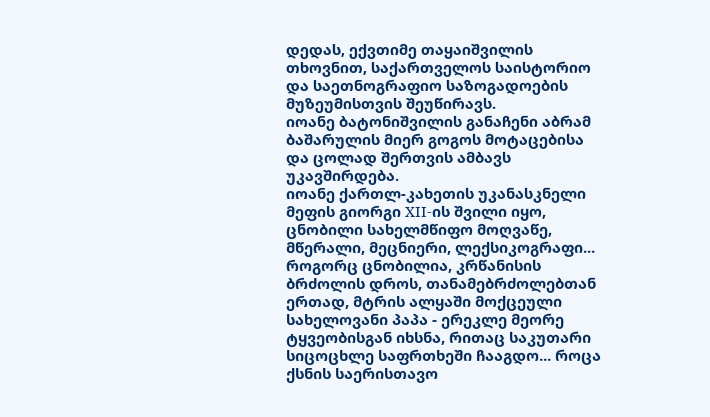დედას, ექვთიმე თაყაიშვილის თხოვნით, საქართველოს საისტორიო და საეთნოგრაფიო საზოგადოების მუზეუმისთვის შეუწირავს.
იოანე ბატონიშვილის განაჩენი აბრამ ბაშარულის მიერ გოგოს მოტაცებისა და ცოლად შერთვის ამბავს უკავშირდება.
იოანე ქართლ-კახეთის უკანასკნელი მეფის გიორგი XII-ის შვილი იყო, ცნობილი სახელმწიფო მოღვაწე, მწერალი, მეცნიერი, ლექსიკოგრაფი... როგორც ცნობილია, კრწანისის ბრძოლის დროს, თანამებრძოლებთან ერთად, მტრის ალყაში მოქცეული სახელოვანი პაპა - ერეკლე მეორე ტყვეობისგან იხსნა, რითაც საკუთარი სიცოცხლე საფრთხეში ჩააგდო... როცა ქსნის საერისთავო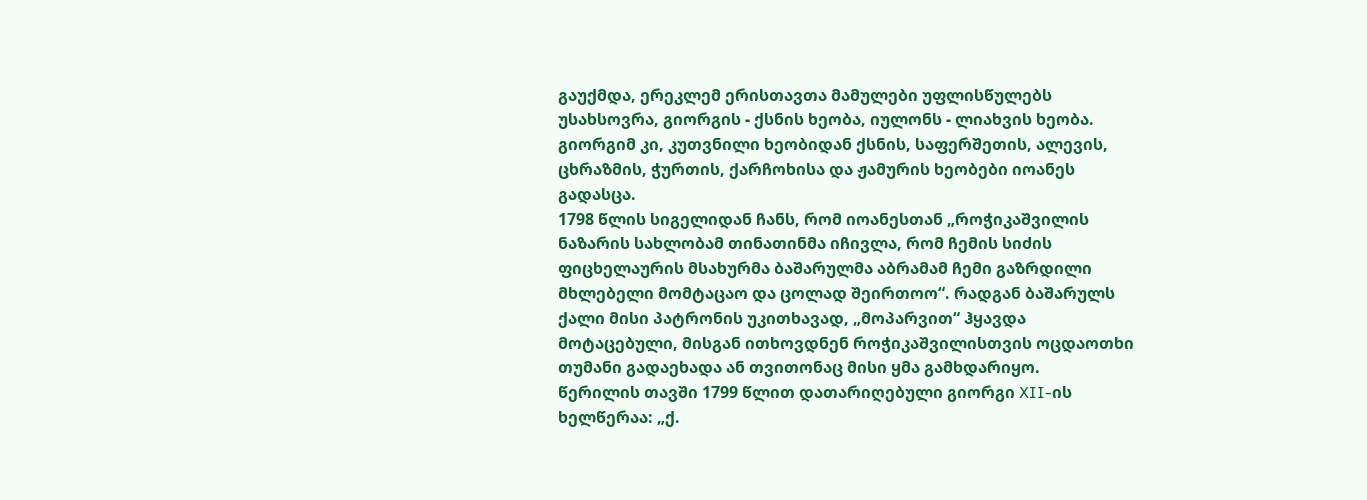გაუქმდა, ერეკლემ ერისთავთა მამულები უფლისწულებს უსახსოვრა, გიორგის - ქსნის ხეობა, იულონს - ლიახვის ხეობა. გიორგიმ კი, კუთვნილი ხეობიდან ქსნის, საფერშეთის, ალევის, ცხრაზმის, ჭურთის, ქარჩოხისა და ჟამურის ხეობები იოანეს გადასცა.
1798 წლის სიგელიდან ჩანს, რომ იოანესთან „როჭიკაშვილის ნაზარის სახლობამ თინათინმა იჩივლა, რომ ჩემის სიძის ფიცხელაურის მსახურმა ბაშარულმა აბრამამ ჩემი გაზრდილი მხლებელი მომტაცაო და ცოლად შეირთოო“. რადგან ბაშარულს ქალი მისი პატრონის უკითხავად, „მოპარვით“ ჰყავდა მოტაცებული, მისგან ითხოვდნენ როჭიკაშვილისთვის ოცდაოთხი თუმანი გადაეხადა ან თვითონაც მისი ყმა გამხდარიყო.
წერილის თავში 1799 წლით დათარიღებული გიორგი XII-ის ხელწერაა: „ქ.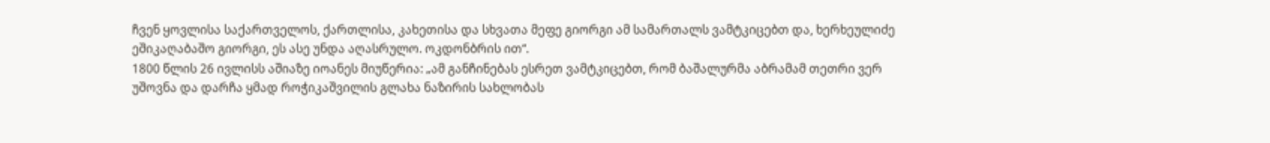ჩვენ ყოვლისა საქართველოს, ქართლისა, კახეთისა და სხვათა მეფე გიორგი ამ სამართალს ვამტკიცებთ და, ხერხეულიძე ეშიკაღაბაშო გიორგი, ეს ასე უნდა აღასრულო. ოკდონბრის ით“.
1800 წლის 26 ივლისს აშიაზე იოანეს მიუწერია: „ამ განჩინებას ესრეთ ვამტკიცებთ, რომ ბაშალურმა აბრამამ თეთრი ვერ უშოვნა და დარჩა ყმად როჭიკაშვილის გლახა ნაზირის სახლობას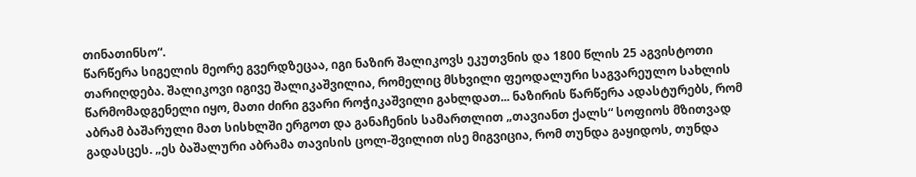თინათინსო“.
წარწერა სიგელის მეორე გვერდზეცაა, იგი ნაზირ შალიკოვს ეკუთვნის და 1800 წლის 25 აგვისტოთი თარიღდება. შალიკოვი იგივე შალიკაშვილია, რომელიც მსხვილი ფეოდალური საგვარეულო სახლის წარმომადგენელი იყო, მათი ძირი გვარი როჭიკაშვილი გახლდათ... ნაზირის წარწერა ადასტურებს, რომ აბრამ ბაშარული მათ სისხლში ერგოთ და განაჩენის სამართლით „თავიანთ ქალს“ სოფიოს მზითვად გადასცეს. „ეს ბაშალური აბრამა თავისის ცოლ-შვილით ისე მიგვიცია, რომ თუნდა გაყიდოს, თუნდა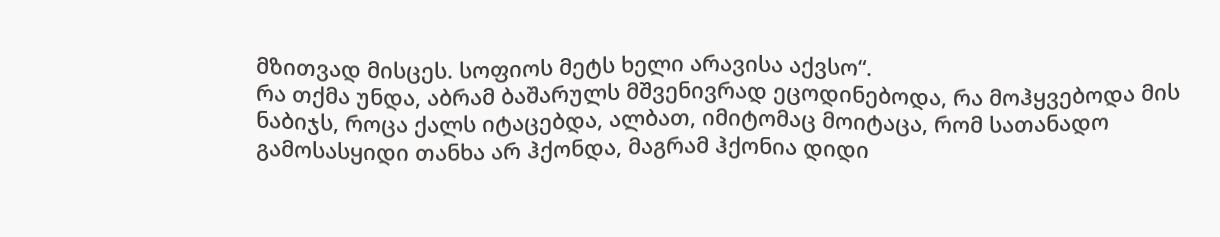მზითვად მისცეს. სოფიოს მეტს ხელი არავისა აქვსო“.
რა თქმა უნდა, აბრამ ბაშარულს მშვენივრად ეცოდინებოდა, რა მოჰყვებოდა მის ნაბიჯს, როცა ქალს იტაცებდა, ალბათ, იმიტომაც მოიტაცა, რომ სათანადო გამოსასყიდი თანხა არ ჰქონდა, მაგრამ ჰქონია დიდი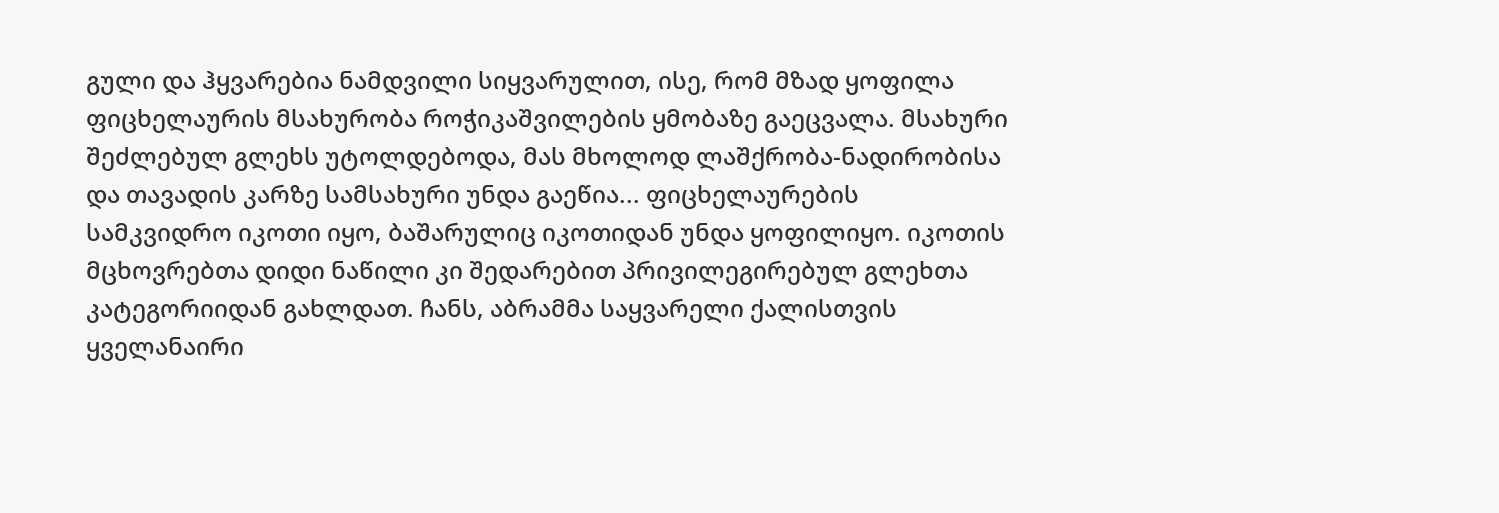გული და ჰყვარებია ნამდვილი სიყვარულით, ისე, რომ მზად ყოფილა ფიცხელაურის მსახურობა როჭიკაშვილების ყმობაზე გაეცვალა. მსახური შეძლებულ გლეხს უტოლდებოდა, მას მხოლოდ ლაშქრობა-ნადირობისა და თავადის კარზე სამსახური უნდა გაეწია... ფიცხელაურების სამკვიდრო იკოთი იყო, ბაშარულიც იკოთიდან უნდა ყოფილიყო. იკოთის მცხოვრებთა დიდი ნაწილი კი შედარებით პრივილეგირებულ გლეხთა კატეგორიიდან გახლდათ. ჩანს, აბრამმა საყვარელი ქალისთვის ყველანაირი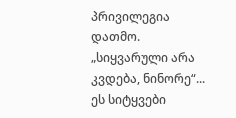პრივილეგია დათმო.
„სიყვარული არა კვდება, ნინორე“... ეს სიტყვები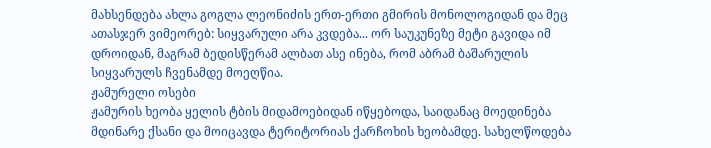მახსენდება ახლა გოგლა ლეონიძის ერთ-ერთი გმირის მონოლოგიდან და მეც ათასჯერ ვიმეორებ: სიყვარული არა კვდება... ორ საუკუნეზე მეტი გავიდა იმ დროიდან, მაგრამ ბედისწერამ ალბათ ასე ინება, რომ აბრამ ბაშარულის სიყვარულს ჩვენამდე მოეღწია.
ჟამურელი ოსები
ჟამურის ხეობა ყელის ტბის მიდამოებიდან იწყებოდა, საიდანაც მოედინება მდინარე ქსანი და მოიცავდა ტერიტორიას ქარჩოხის ხეობამდე. სახელწოდება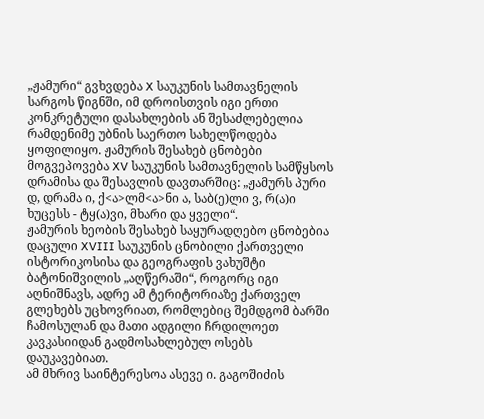„ჟამური“ გვხვდება X საუკუნის სამთავნელის სარგოს წიგნში, იმ დროისთვის იგი ერთი კონკრეტული დასახლების ან შესაძლებელია რამდენიმე უბნის საერთო სახელწოდება ყოფილიყო. ჟამურის შესახებ ცნობები მოგვეპოვება XV საუკუნის სამთავნელის სამწყსოს დრამისა და შესავლის დავთარშიც: „ჟამურს პური დ, დრამა ი, ქ<ა>ლმ<ა>ნი ა, საბ(ე)ლი ვ, რ(ა)ი ხუცესს - ტყ(ა)ვი, მხარი და ყველი“.
ჟამურის ხეობის შესახებ საყურადღებო ცნობებია დაცული XVIII საუკუნის ცნობილი ქართველი ისტორიკოსისა და გეოგრაფის ვახუშტი ბატონიშვილის „აღწერაში“, როგორც იგი აღნიშნავს, ადრე ამ ტერიტორიაზე ქართველ გლეხებს უცხოვრიათ, რომლებიც შემდგომ ბარში ჩამოსულან და მათი ადგილი ჩრდილოეთ კავკასიიდან გადმოსახლებულ ოსებს დაუკავებიათ.
ამ მხრივ საინტერესოა ასევე ი. გაგოშიძის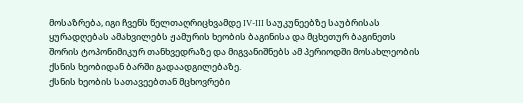მოსაზრება, იგი ჩვენს წელთაღრიცხვამდე IV-III საუკუნეებზე საუბრისას ყურადღებას ამახვილებს ჟამურის ხეობის ბაგინისა და მცხეთურ ბაგინეთს შორის ტოპონიმიკურ თანხვედრაზე და მიგვანიშნებს ამ პერიოდში მოსახლეობის ქსნის ხეობიდან ბარში გადაადგილებაზე.
ქსნის ხეობის სათავეებთან მცხოვრები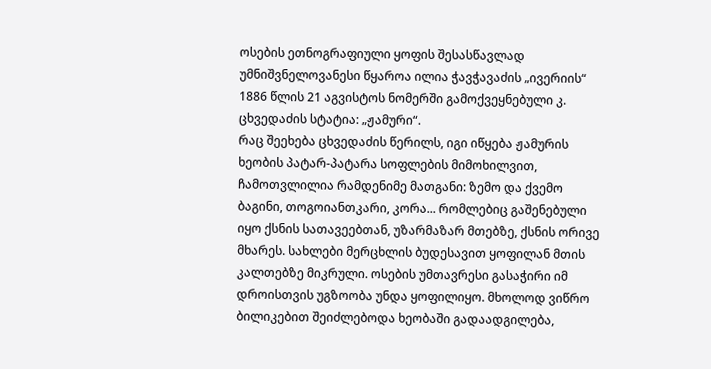ოსების ეთნოგრაფიული ყოფის შესასწავლად უმნიშვნელოვანესი წყაროა ილია ჭავჭავაძის „ივერიის“ 1886 წლის 21 აგვისტოს ნომერში გამოქვეყნებული კ. ცხვედაძის სტატია: „ჟამური“.
რაც შეეხება ცხვედაძის წერილს, იგი იწყება ჟამურის ხეობის პატარ-პატარა სოფლების მიმოხილვით, ჩამოთვლილია რამდენიმე მათგანი: ზემო და ქვემო ბაგინი, თოგოიანთკარი, კორა... რომლებიც გაშენებული იყო ქსნის სათავეებთან, უზარმაზარ მთებზე, ქსნის ორივე მხარეს. სახლები მერცხლის ბუდესავით ყოფილან მთის კალთებზე მიკრული. ოსების უმთავრესი გასაჭირი იმ დროისთვის უგზოობა უნდა ყოფილიყო. მხოლოდ ვიწრო ბილიკებით შეიძლებოდა ხეობაში გადაადგილება,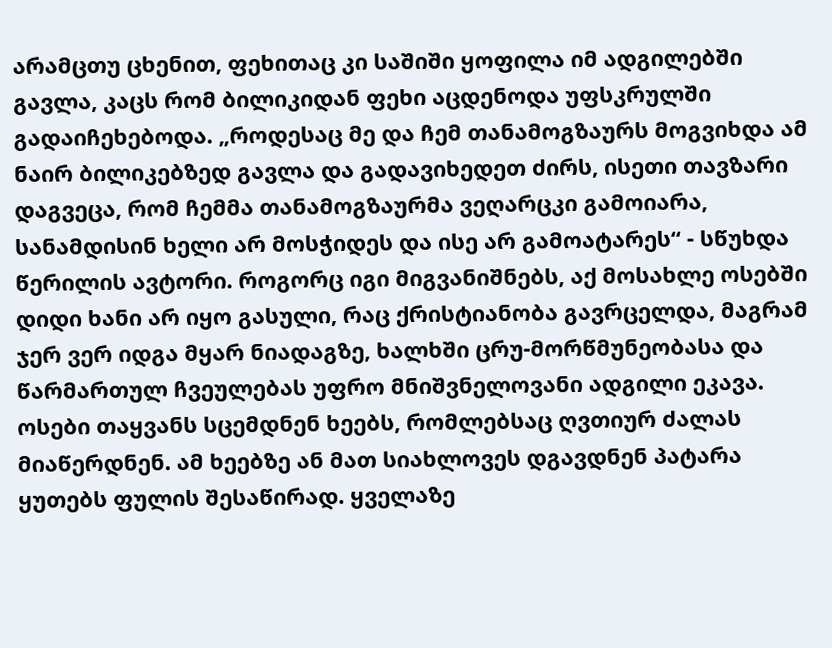არამცთუ ცხენით, ფეხითაც კი საშიში ყოფილა იმ ადგილებში გავლა, კაცს რომ ბილიკიდან ფეხი აცდენოდა უფსკრულში გადაიჩეხებოდა. „როდესაც მე და ჩემ თანამოგზაურს მოგვიხდა ამ ნაირ ბილიკებზედ გავლა და გადავიხედეთ ძირს, ისეთი თავზარი დაგვეცა, რომ ჩემმა თანამოგზაურმა ვეღარცკი გამოიარა, სანამდისინ ხელი არ მოსჭიდეს და ისე არ გამოატარეს“ - სწუხდა წერილის ავტორი. როგორც იგი მიგვანიშნებს, აქ მოსახლე ოსებში დიდი ხანი არ იყო გასული, რაც ქრისტიანობა გავრცელდა, მაგრამ ჯერ ვერ იდგა მყარ ნიადაგზე, ხალხში ცრუ-მორწმუნეობასა და წარმართულ ჩვეულებას უფრო მნიშვნელოვანი ადგილი ეკავა. ოსები თაყვანს სცემდნენ ხეებს, რომლებსაც ღვთიურ ძალას მიაწერდნენ. ამ ხეებზე ან მათ სიახლოვეს დგავდნენ პატარა ყუთებს ფულის შესაწირად. ყველაზე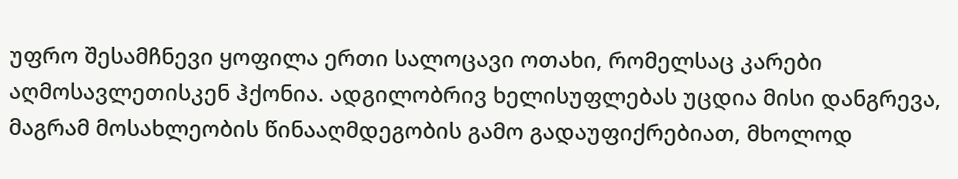უფრო შესამჩნევი ყოფილა ერთი სალოცავი ოთახი, რომელსაც კარები აღმოსავლეთისკენ ჰქონია. ადგილობრივ ხელისუფლებას უცდია მისი დანგრევა, მაგრამ მოსახლეობის წინააღმდეგობის გამო გადაუფიქრებიათ, მხოლოდ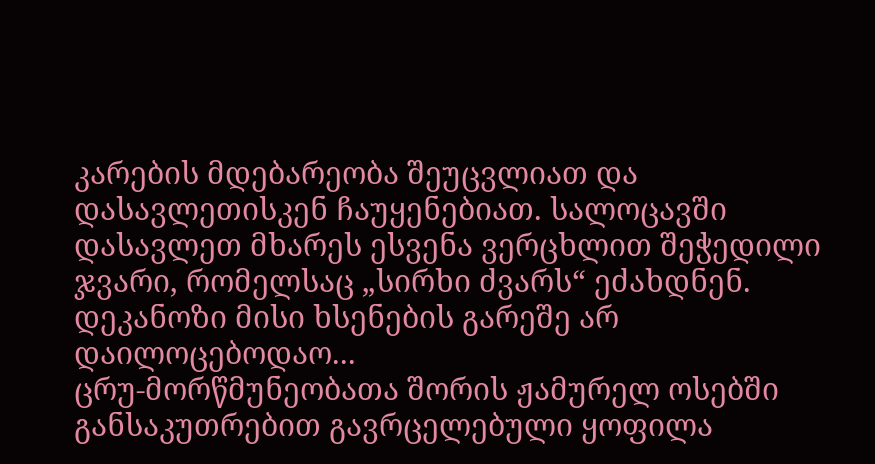კარების მდებარეობა შეუცვლიათ და დასავლეთისკენ ჩაუყენებიათ. სალოცავში დასავლეთ მხარეს ესვენა ვერცხლით შეჭედილი ჯვარი, რომელსაც „სირხი ძვარს“ ეძახდნენ. დეკანოზი მისი ხსენების გარეშე არ დაილოცებოდაო...
ცრუ-მორწმუნეობათა შორის ჟამურელ ოსებში განსაკუთრებით გავრცელებული ყოფილა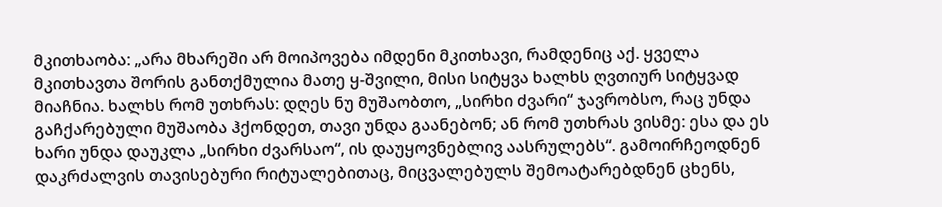მკითხაობა: „არა მხარეში არ მოიპოვება იმდენი მკითხავი, რამდენიც აქ. ყველა მკითხავთა შორის განთქმულია მათე ყ-შვილი, მისი სიტყვა ხალხს ღვთიურ სიტყვად მიაჩნია. ხალხს რომ უთხრას: დღეს ნუ მუშაობთო, „სირხი ძვარი“ ჯავრობსო, რაც უნდა გაჩქარებული მუშაობა ჰქონდეთ, თავი უნდა გაანებონ; ან რომ უთხრას ვისმე: ესა და ეს ხარი უნდა დაუკლა „სირხი ძვარსაო“, ის დაუყოვნებლივ აასრულებს“. გამოირჩეოდნენ დაკრძალვის თავისებური რიტუალებითაც, მიცვალებულს შემოატარებდნენ ცხენს,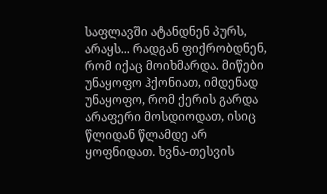საფლავში ატანდნენ პურს, არაყს... რადგან ფიქრობდნენ, რომ იქაც მოიხმარდა. მიწები უნაყოფო ჰქონიათ, იმდენად უნაყოფო, რომ ქერის გარდა არაფერი მოსდიოდათ, ისიც წლიდან წლამდე არ ყოფნიდათ. ხვნა-თესვის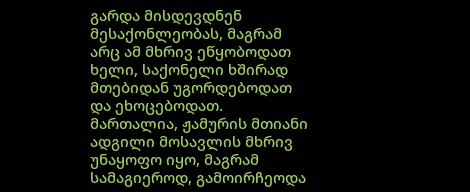გარდა მისდევდნენ მესაქონლეობას, მაგრამ არც ამ მხრივ ეწყობოდათ ხელი, საქონელი ხშირად მთებიდან უგორდებოდათ და ეხოცებოდათ. მართალია, ჟამურის მთიანი ადგილი მოსავლის მხრივ უნაყოფო იყო, მაგრამ სამაგიეროდ, გამოირჩეოდა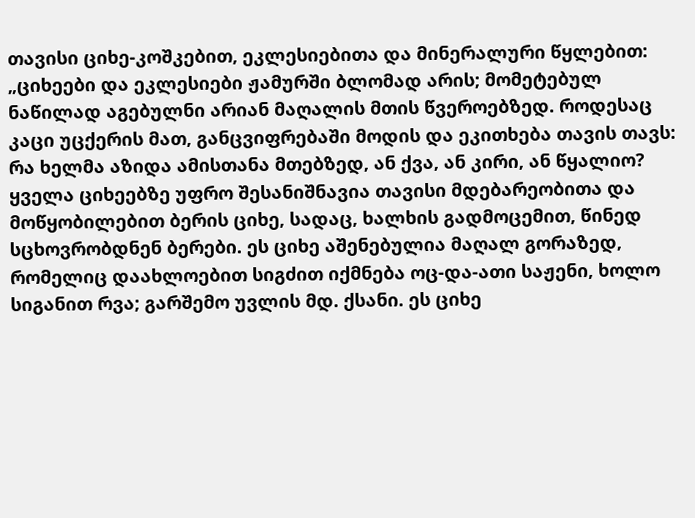თავისი ციხე-კოშკებით, ეკლესიებითა და მინერალური წყლებით: „ციხეები და ეკლესიები ჟამურში ბლომად არის; მომეტებულ ნაწილად აგებულნი არიან მაღალის მთის წვეროებზედ. როდესაც კაცი უცქერის მათ, განცვიფრებაში მოდის და ეკითხება თავის თავს: რა ხელმა აზიდა ამისთანა მთებზედ, ან ქვა, ან კირი, ან წყალიო?
ყველა ციხეებზე უფრო შესანიშნავია თავისი მდებარეობითა და მოწყობილებით ბერის ციხე, სადაც, ხალხის გადმოცემით, წინედ სცხოვრობდნენ ბერები. ეს ციხე აშენებულია მაღალ გორაზედ, რომელიც დაახლოებით სიგძით იქმნება ოც-და-ათი საჟენი, ხოლო სიგანით რვა; გარშემო უვლის მდ. ქსანი. ეს ციხე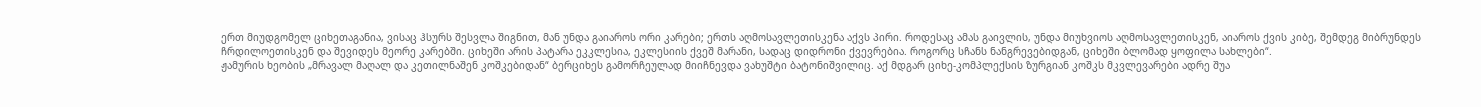ერთ მიუდგომელ ციხეთაგანია, ვისაც ჰსურს შესვლა შიგნით, მან უნდა გაიაროს ორი კარები; ერთს აღმოსავლეთისკენა აქვს პირი. როდესაც ამას გაივლის, უნდა მიუხვიოს აღმოსავლეთისკენ, აიაროს ქვის კიბე, შემდეგ მიბრუნდეს ჩრდილოეთისკენ და შევიდეს მეორე კარებში. ციხეში არის პატარა ეკკლესია, ეკლესიის ქვეშ მარანი, სადაც დიდრონი ქვევრებია. როგორც სჩანს ნანგრევებიდგან, ციხეში ბლომად ყოფილა სახლები“.
ჟამურის ხეობის „მრავალ მაღალ და კეთილნაშენ კოშკებიდან“ ბერციხეს გამორჩეულად მიიჩნევდა ვახუშტი ბატონიშვილიც. აქ მდგარ ციხე-კომპლექსის ზურგიან კოშკს მკვლევარები ადრე შუა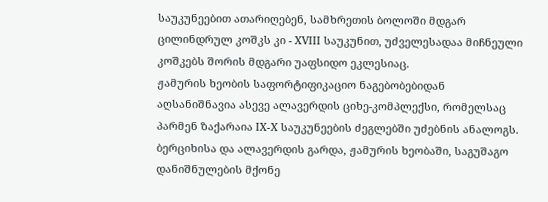საუკუნეებით ათარიღებენ, სამხრეთის ბოლოში მდგარ ცილინდრულ კოშკს კი - XVIII საუკუნით, უძველესადაა მიჩნეული კოშკებს შორის მდგარი უაფსიდო ეკლესიაც.
ჟამურის ხეობის საფორტიფიკაციო ნაგებობებიდან აღსანიშნავია ასევე ალავერდის ციხე-კომპლექსი, რომელსაც პარმენ ზაქარაია IX-X საუკუნეების ძეგლებში უძებნის ანალოგს. ბერციხისა და ალავერდის გარდა, ჟამურის ხეობაში, საგუშაგო დანიშნულების მქონე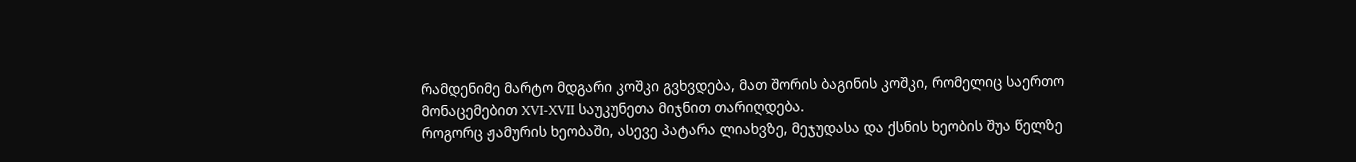რამდენიმე მარტო მდგარი კოშკი გვხვდება, მათ შორის ბაგინის კოშკი, რომელიც საერთო მონაცემებით XVI-XVII საუკუნეთა მიჯნით თარიღდება.
როგორც ჟამურის ხეობაში, ასევე პატარა ლიახვზე, მეჯუდასა და ქსნის ხეობის შუა წელზე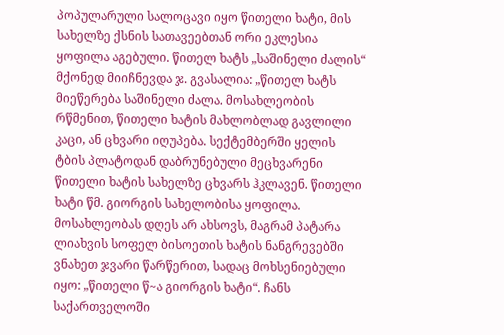პოპულარული სალოცავი იყო წითელი ხატი, მის სახელზე ქსნის სათავეებთან ორი ეკლესია ყოფილა აგებული. წითელ ხატს „საშინელი ძალის“ მქონედ მიიჩნევდა ჯ. გვასალია: „წითელ ხატს მიეწერება საშინელი ძალა. მოსახლეობის რწმენით, წითელი ხატის მახლობლად გავლილი კაცი, ან ცხვარი იღუპება. სექტემბერში ყელის ტბის პლატოდან დაბრუნებული მეცხვარენი წითელი ხატის სახელზე ცხვარს ჰკლავენ. წითელი ხატი წმ. გიორგის სახელობისა ყოფილა. მოსახლეობას დღეს არ ახსოვს, მაგრამ პატარა ლიახვის სოფელ ბისოეთის ხატის ნანგრევებში ვნახეთ ჯვარი წარწერით, სადაც მოხსენიებული იყო: „წითელი წ~ა გიორგის ხატი“. ჩანს საქართველოში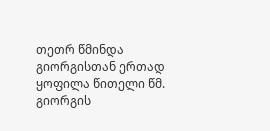თეთრ წმინდა გიორგისთან ერთად ყოფილა წითელი წმ. გიორგის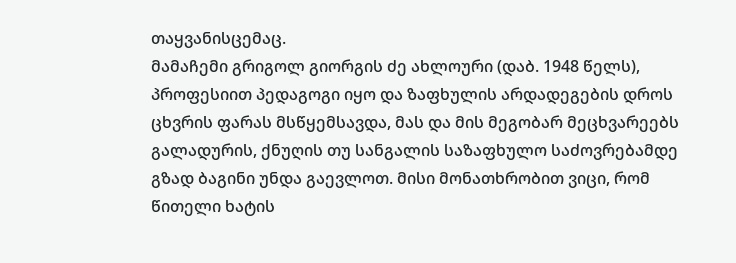თაყვანისცემაც.
მამაჩემი გრიგოლ გიორგის ძე ახლოური (დაბ. 1948 წელს), პროფესიით პედაგოგი იყო და ზაფხულის არდადეგების დროს ცხვრის ფარას მსწყემსავდა, მას და მის მეგობარ მეცხვარეებს გალადურის, ქნუღის თუ სანგალის საზაფხულო საძოვრებამდე გზად ბაგინი უნდა გაევლოთ. მისი მონათხრობით ვიცი, რომ წითელი ხატის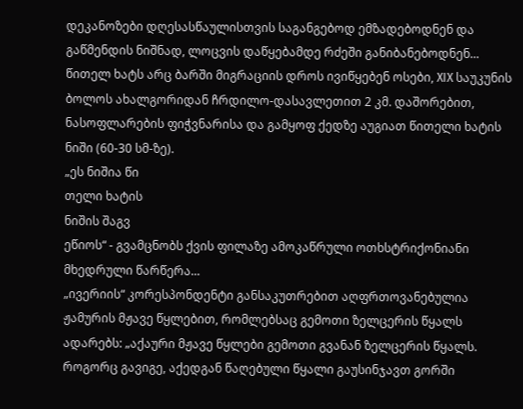დეკანოზები დღესასწაულისთვის საგანგებოდ ემზადებოდნენ და გაწმენდის ნიშნად, ლოცვის დაწყებამდე რძეში განიბანებოდნენ...
წითელ ხატს არც ბარში მიგრაციის დროს ივიწყებენ ოსები, XIX საუკუნის ბოლოს ახალგორიდან ჩრდილო-დასავლეთით 2 კმ. დაშორებით, ნასოფლარების ფიჭვნარისა და გამყოფ ქედზე აუგიათ წითელი ხატის ნიში (60-30 სმ-ზე).
„ეს ნიშია წი
თელი ხატის
ნიშის შაგვ
ეწიოს“ - გვამცნობს ქვის ფილაზე ამოკაწრული ოთხსტრიქონიანი მხედრული წარწერა...
„ივერიის“ კორესპონდენტი განსაკუთრებით აღფრთოვანებულია ჟამურის მჟავე წყლებით, რომლებსაც გემოთი ზელცერის წყალს ადარებს: „აქაური მჟავე წყლები გემოთი გვანან ზელცერის წყალს. როგორც გავიგე, აქედგან წაღებული წყალი გაუსინჯავთ გორში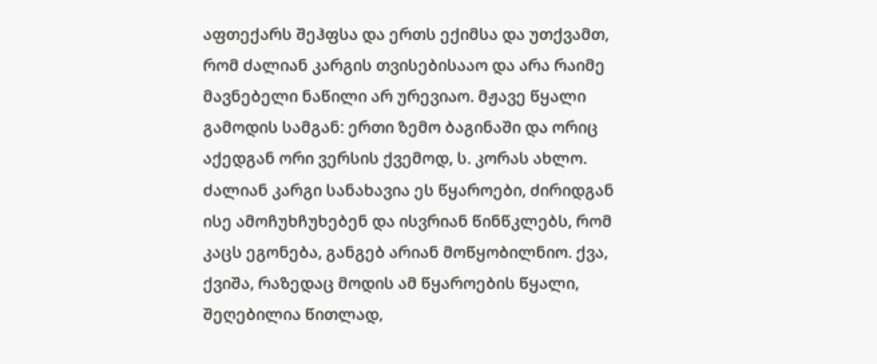აფთექარს შეჰფსა და ერთს ექიმსა და უთქვამთ, რომ ძალიან კარგის თვისებისააო და არა რაიმე მავნებელი ნაწილი არ ურევიაო. მჟავე წყალი გამოდის სამგან: ერთი ზემო ბაგინაში და ორიც აქედგან ორი ვერსის ქვემოდ, ს. კორას ახლო. ძალიან კარგი სანახავია ეს წყაროები, ძირიდგან ისე ამოჩუხჩუხებენ და ისვრიან წინწკლებს, რომ კაცს ეგონება, განგებ არიან მოწყობილნიო. ქვა, ქვიშა, რაზედაც მოდის ამ წყაროების წყალი, შეღებილია წითლად,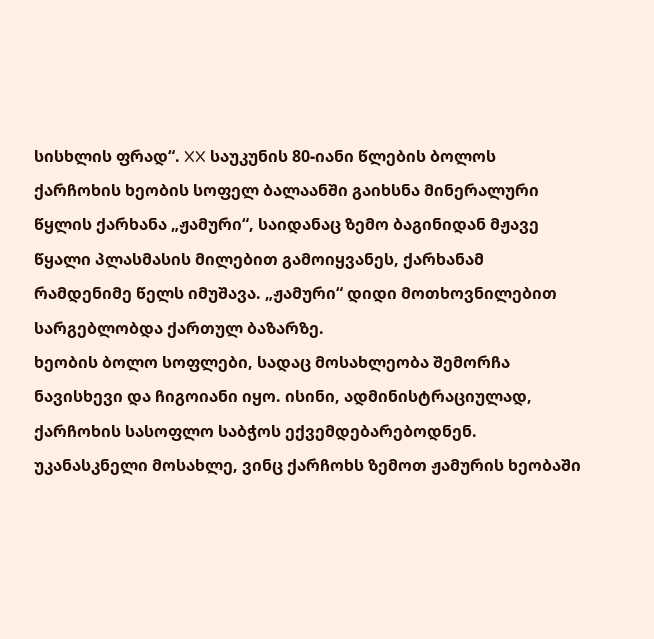სისხლის ფრად“. XX საუკუნის 80-იანი წლების ბოლოს ქარჩოხის ხეობის სოფელ ბალაანში გაიხსნა მინერალური წყლის ქარხანა „ჟამური“, საიდანაც ზემო ბაგინიდან მჟავე წყალი პლასმასის მილებით გამოიყვანეს, ქარხანამ რამდენიმე წელს იმუშავა. „ჟამური“ დიდი მოთხოვნილებით სარგებლობდა ქართულ ბაზარზე.
ხეობის ბოლო სოფლები, სადაც მოსახლეობა შემორჩა ნავისხევი და ჩიგოიანი იყო. ისინი, ადმინისტრაციულად, ქარჩოხის სასოფლო საბჭოს ექვემდებარებოდნენ. უკანასკნელი მოსახლე, ვინც ქარჩოხს ზემოთ ჟამურის ხეობაში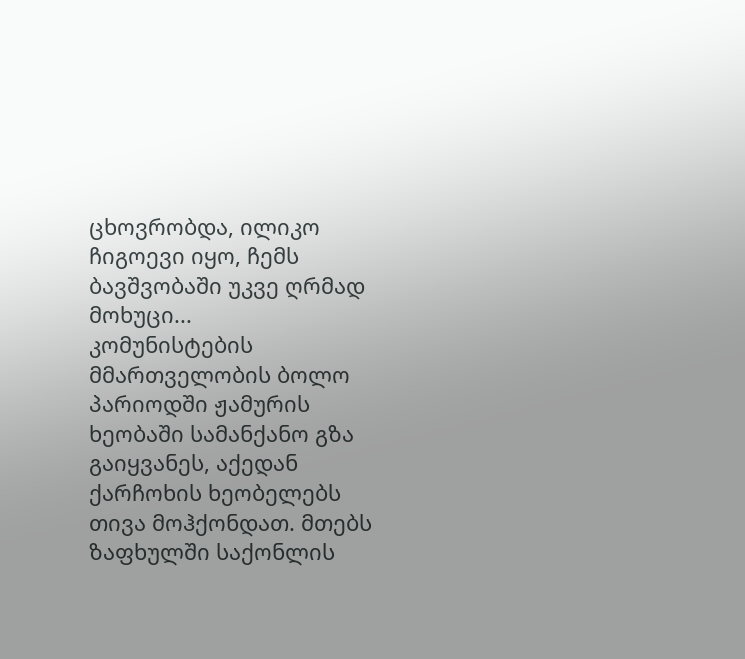ცხოვრობდა, ილიკო ჩიგოევი იყო, ჩემს ბავშვობაში უკვე ღრმად მოხუცი...
კომუნისტების მმართველობის ბოლო პარიოდში ჟამურის ხეობაში სამანქანო გზა გაიყვანეს, აქედან ქარჩოხის ხეობელებს თივა მოჰქონდათ. მთებს ზაფხულში საქონლის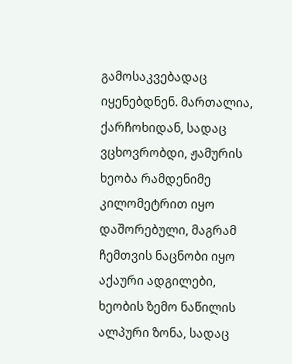გამოსაკვებადაც იყენებდნენ. მართალია, ქარჩოხიდან, სადაც ვცხოვრობდი, ჟამურის ხეობა რამდენიმე კილომეტრით იყო დაშორებული, მაგრამ ჩემთვის ნაცნობი იყო აქაური ადგილები, ხეობის ზემო ნაწილის ალპური ზონა, სადაც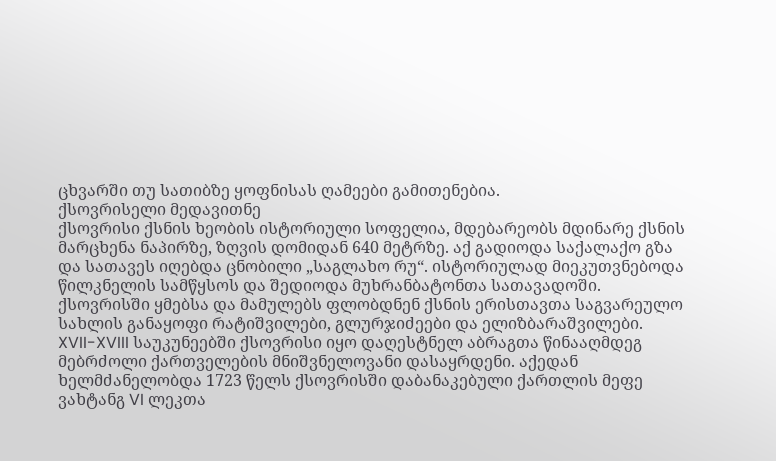ცხვარში თუ სათიბზე ყოფნისას ღამეები გამითენებია.
ქსოვრისელი მედავითნე
ქსოვრისი ქსნის ხეობის ისტორიული სოფელია, მდებარეობს მდინარე ქსნის მარცხენა ნაპირზე, ზღვის დომიდან 640 მეტრზე. აქ გადიოდა საქალაქო გზა და სათავეს იღებდა ცნობილი „საგლახო რუ“. ისტორიულად მიეკუთვნებოდა წილკნელის სამწყსოს და შედიოდა მუხრანბატონთა სათავადოში. ქსოვრისში ყმებსა და მამულებს ფლობდნენ ქსნის ერისთავთა საგვარეულო სახლის განაყოფი რატიშვილები, გლურჯიძეები და ელიზბარაშვილები.
XVII-XVIII საუკუნეებში ქსოვრისი იყო დაღესტნელ აბრაგთა წინააღმდეგ მებრძოლი ქართველების მნიშვნელოვანი დასაყრდენი. აქედან ხელმძანელობდა 1723 წელს ქსოვრისში დაბანაკებული ქართლის მეფე ვახტანგ VI ლეკთა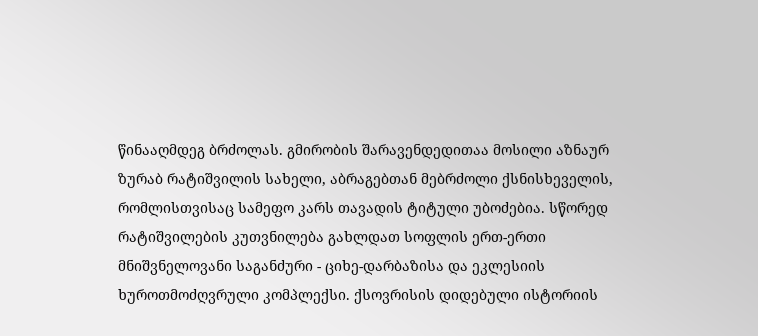წინააღმდეგ ბრძოლას. გმირობის შარავენდედითაა მოსილი აზნაურ ზურაბ რატიშვილის სახელი, აბრაგებთან მებრძოლი ქსნისხეველის, რომლისთვისაც სამეფო კარს თავადის ტიტული უბოძებია. სწორედ რატიშვილების კუთვნილება გახლდათ სოფლის ერთ-ერთი მნიშვნელოვანი საგანძური - ციხე-დარბაზისა და ეკლესიის ხუროთმოძღვრული კომპლექსი. ქსოვრისის დიდებული ისტორიის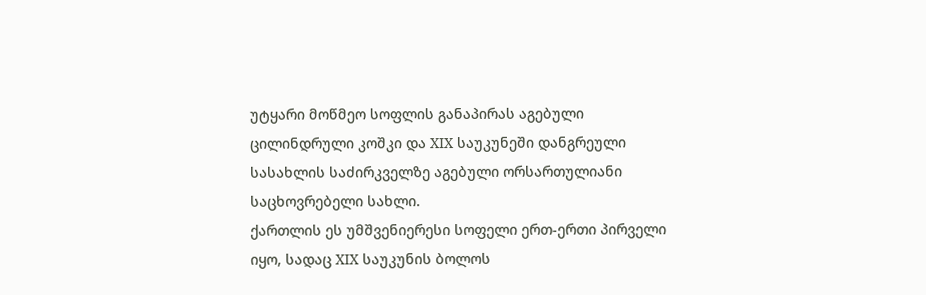უტყარი მოწმეო სოფლის განაპირას აგებული ცილინდრული კოშკი და XIX საუკუნეში დანგრეული სასახლის საძირკველზე აგებული ორსართულიანი საცხოვრებელი სახლი.
ქართლის ეს უმშვენიერესი სოფელი ერთ-ერთი პირველი იყო, სადაც XIX საუკუნის ბოლოს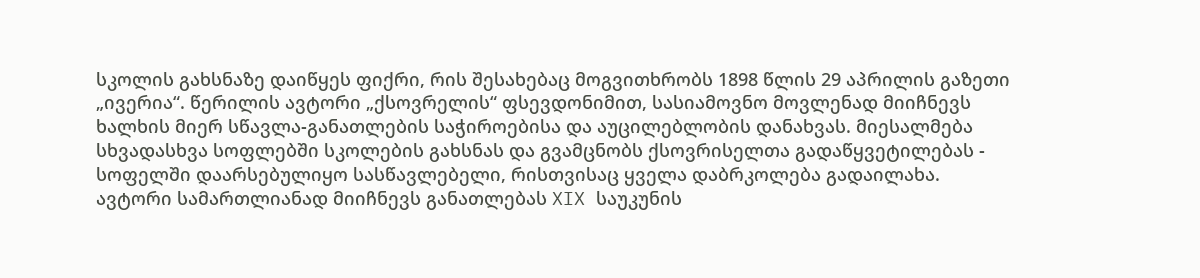სკოლის გახსნაზე დაიწყეს ფიქრი, რის შესახებაც მოგვითხრობს 1898 წლის 29 აპრილის გაზეთი „ივერია“. წერილის ავტორი „ქსოვრელის“ ფსევდონიმით, სასიამოვნო მოვლენად მიიჩნევს ხალხის მიერ სწავლა-განათლების საჭიროებისა და აუცილებლობის დანახვას. მიესალმება სხვადასხვა სოფლებში სკოლების გახსნას და გვამცნობს ქსოვრისელთა გადაწყვეტილებას - სოფელში დაარსებულიყო სასწავლებელი, რისთვისაც ყველა დაბრკოლება გადაილახა.
ავტორი სამართლიანად მიიჩნევს განათლებას XIX საუკუნის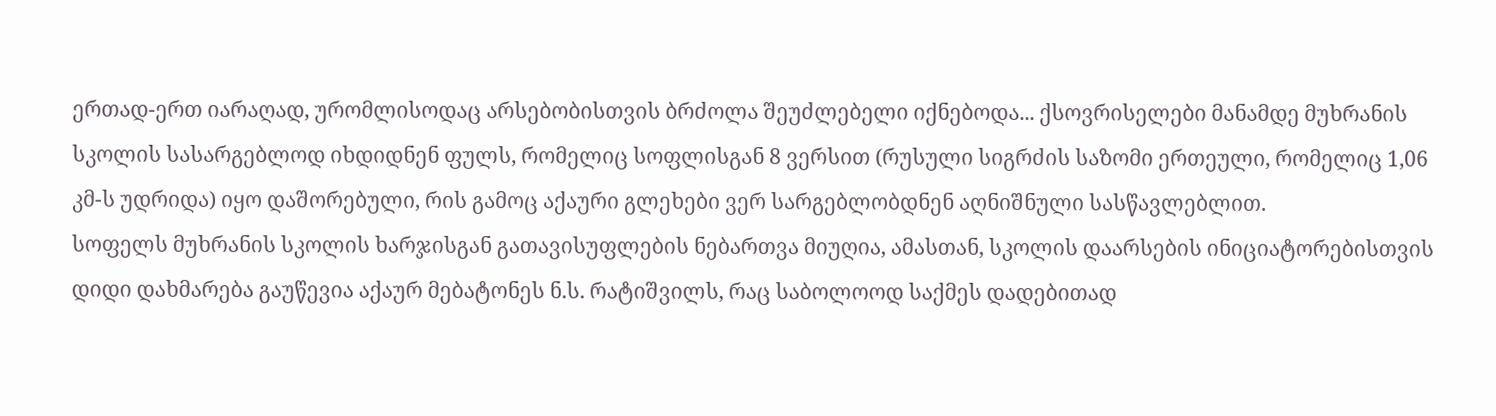ერთად-ერთ იარაღად, ურომლისოდაც არსებობისთვის ბრძოლა შეუძლებელი იქნებოდა... ქსოვრისელები მანამდე მუხრანის სკოლის სასარგებლოდ იხდიდნენ ფულს, რომელიც სოფლისგან 8 ვერსით (რუსული სიგრძის საზომი ერთეული, რომელიც 1,06 კმ-ს უდრიდა) იყო დაშორებული, რის გამოც აქაური გლეხები ვერ სარგებლობდნენ აღნიშნული სასწავლებლით.
სოფელს მუხრანის სკოლის ხარჯისგან გათავისუფლების ნებართვა მიუღია, ამასთან, სკოლის დაარსების ინიციატორებისთვის დიდი დახმარება გაუწევია აქაურ მებატონეს ნ.ს. რატიშვილს, რაც საბოლოოდ საქმეს დადებითად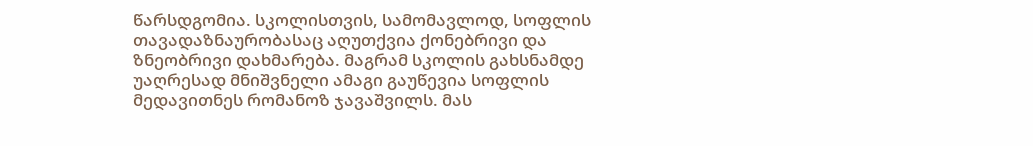წარსდგომია. სკოლისთვის, სამომავლოდ, სოფლის თავადაზნაურობასაც აღუთქვია ქონებრივი და ზნეობრივი დახმარება. მაგრამ სკოლის გახსნამდე უაღრესად მნიშვნელი ამაგი გაუწევია სოფლის მედავითნეს რომანოზ ჯავაშვილს. მას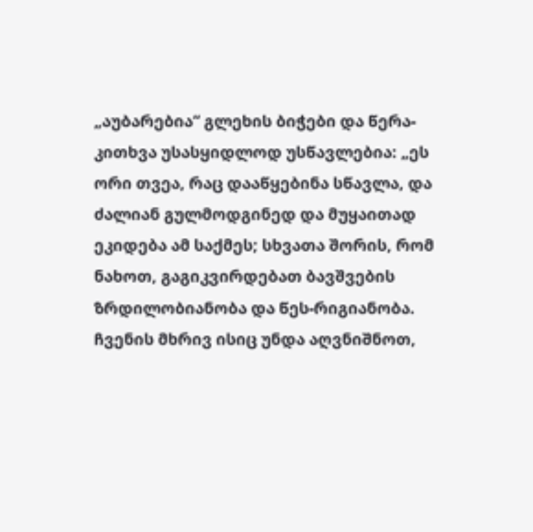„აუბარებია“ გლეხის ბიჭები და წერა-კითხვა უსასყიდლოდ უსწავლებია: „ეს ორი თვეა, რაც დააწყებინა სწავლა, და ძალიან გულმოდგინედ და მუყაითად ეკიდება ამ საქმეს; სხვათა შორის, რომ ნახოთ, გაგიკვირდებათ ბავშვების ზრდილობიანობა და წეს-რიგიანობა. ჩვენის მხრივ ისიც უნდა აღვნიშნოთ,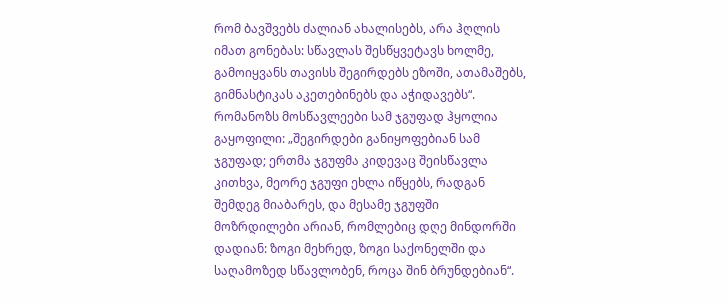რომ ბავშვებს ძალიან ახალისებს, არა ჰღლის იმათ გონებას: სწავლას შესწყვეტავს ხოლმე, გამოიყვანს თავისს შეგირდებს ეზოში, ათამაშებს, გიმნასტიკას აკეთებინებს და აჭიდავებს“.
რომანოზს მოსწავლეები სამ ჯგუფად ჰყოლია გაყოფილი: „შეგირდები განიყოფებიან სამ ჯგუფად; ერთმა ჯგუფმა კიდევაც შეისწავლა კითხვა, მეორე ჯგუფი ეხლა იწყებს, რადგან შემდეგ მიაბარეს, და მესამე ჯგუფში მოზრდილები არიან, რომლებიც დღე მინდორში დადიან: ზოგი მეხრედ, ზოგი საქონელში და საღამოზედ სწავლობენ, როცა შინ ბრუნდებიან“.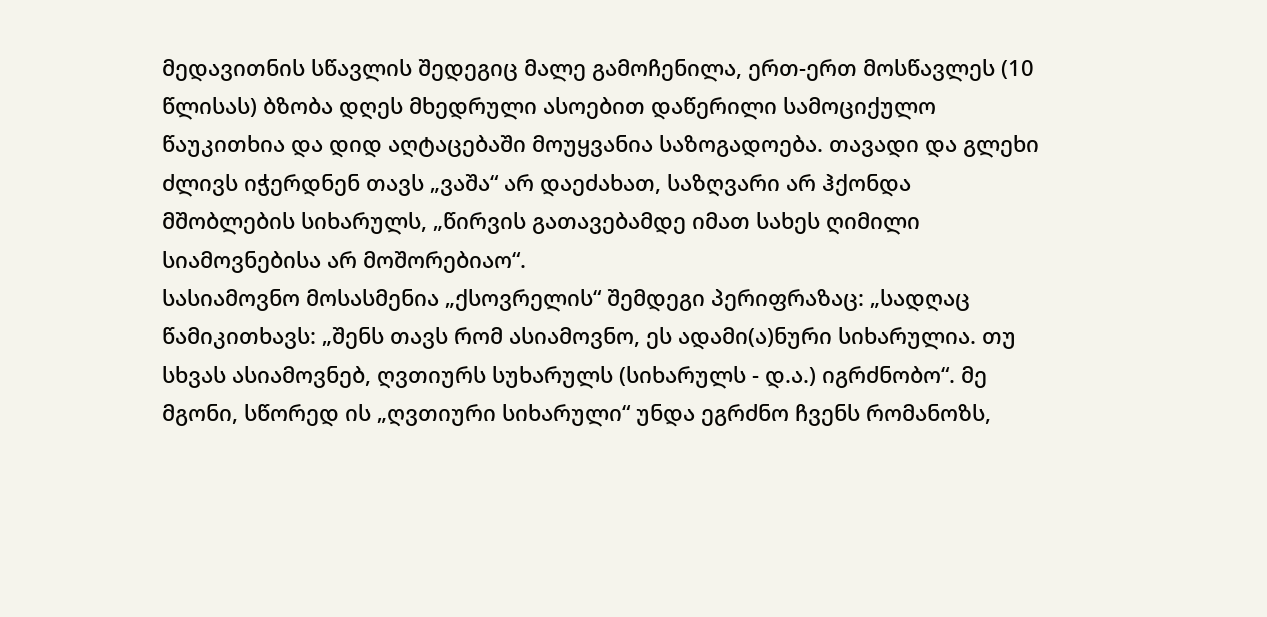მედავითნის სწავლის შედეგიც მალე გამოჩენილა, ერთ-ერთ მოსწავლეს (10 წლისას) ბზობა დღეს მხედრული ასოებით დაწერილი სამოციქულო წაუკითხია და დიდ აღტაცებაში მოუყვანია საზოგადოება. თავადი და გლეხი ძლივს იჭერდნენ თავს „ვაშა“ არ დაეძახათ, საზღვარი არ ჰქონდა მშობლების სიხარულს, „წირვის გათავებამდე იმათ სახეს ღიმილი სიამოვნებისა არ მოშორებიაო“.
სასიამოვნო მოსასმენია „ქსოვრელის“ შემდეგი პერიფრაზაც: „სადღაც წამიკითხავს: „შენს თავს რომ ასიამოვნო, ეს ადამი(ა)ნური სიხარულია. თუ სხვას ასიამოვნებ, ღვთიურს სუხარულს (სიხარულს - დ.ა.) იგრძნობო“. მე მგონი, სწორედ ის „ღვთიური სიხარული“ უნდა ეგრძნო ჩვენს რომანოზს,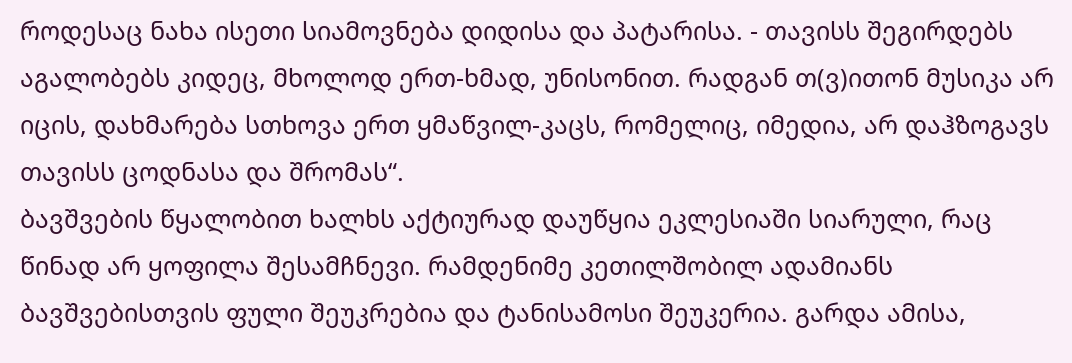როდესაც ნახა ისეთი სიამოვნება დიდისა და პატარისა. - თავისს შეგირდებს აგალობებს კიდეც, მხოლოდ ერთ-ხმად, უნისონით. რადგან თ(ვ)ითონ მუსიკა არ იცის, დახმარება სთხოვა ერთ ყმაწვილ-კაცს, რომელიც, იმედია, არ დაჰზოგავს თავისს ცოდნასა და შრომას“.
ბავშვების წყალობით ხალხს აქტიურად დაუწყია ეკლესიაში სიარული, რაც წინად არ ყოფილა შესამჩნევი. რამდენიმე კეთილშობილ ადამიანს ბავშვებისთვის ფული შეუკრებია და ტანისამოსი შეუკერია. გარდა ამისა,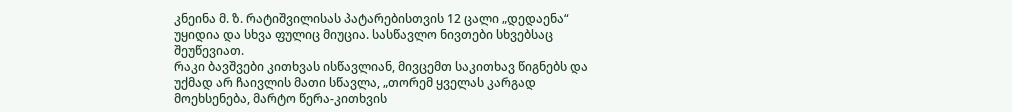კნეინა მ. ზ. რატიშვილისას პატარებისთვის 12 ცალი „დედაენა“ უყიდია და სხვა ფულიც მიუცია. სასწავლო ნივთები სხვებსაც შეუწევიათ.
რაკი ბავშვები კითხვას ისწავლიან, მივცემთ საკითხავ წიგნებს და უქმად არ ჩაივლის მათი სწავლა, „თორემ ყველას კარგად მოეხსენება, მარტო წერა-კითხვის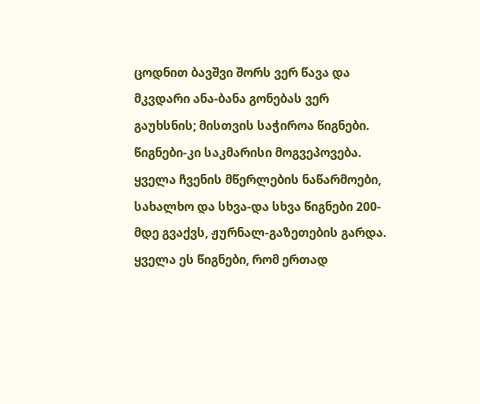ცოდნით ბავშვი შორს ვერ წავა და მკვდარი ანა-ბანა გონებას ვერ გაუხსნის; მისთვის საჭიროა წიგნები. წიგნები-კი საკმარისი მოგვეპოვება. ყველა ჩვენის მწერლების ნაწარმოები, სახალხო და სხვა-და სხვა წიგნები 200-მდე გვაქვს, ჟურნალ-გაზეთების გარდა. ყველა ეს წიგნები, რომ ერთად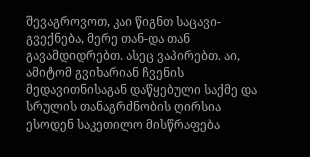შევაგროვოთ, კაი წიგნთ საცავი-გვექნება, მერე თან-და თან გავამდიდრებთ. ასეც ვაპირებთ. აი, ამიტომ გვიხარიან ჩვენის მედავითნისაგან დაწყებული საქმე და სრულის თანაგრძნობის ღირსია ესოდენ საკეთილო მისწრაფება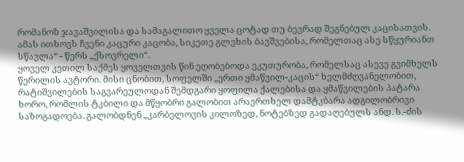რომანოზ ჯავაშვილისა და სამაგალითო ყველა ცოტად თუ ბევრად შეგნებულ კაცისათვის. ამას ითხოვს ჩვენი კაცური კაცობა, სიკეთე გლეხის ბავშვებისა, რომელთაც ასე სწყურიანთ სწავლა“ - წერს „ქსოვრელი“.
ყოველ კეთილ საქმეს ყოველთვის წინ ეღობებოდა ეკუთურობა, რომელსაც ასევე გვიმხელს წერილის ავტორი. მისი ცნობით, სოფელში „ერთი ყმაწვილ-კაცის“ ხელმძღვანელობით, რატიშვილების საგვარეულოდან შემდგარი ყოფილა ქალებისა და ყმაწვილების პატარა ხორო, რომლის ტკბილი და მწყობრი გალობით არაერთხელ დამტკბარა ადგილობრივი საზოგადოება. გალობდნენ „კარბელოვის კილოზედ, ნოტებზედ გადაღებულს ანდ. ს.-ძის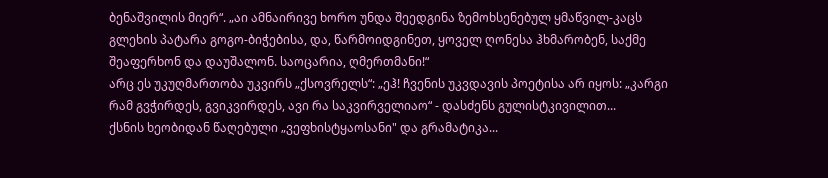ბენაშვილის მიერ“. „აი ამნაირივე ხორო უნდა შეედგინა ზემოხსენებულ ყმაწვილ-კაცს გლეხის პატარა გოგო-ბიჭებისა, და, წარმოიდგინეთ, ყოველ ღონესა ჰხმარობენ, საქმე შეაფერხონ და დაუშალონ. საოცარია, ღმერთმანი!“
არც ეს უკუღმართობა უკვირს „ქსოვრელს“: „ეჰ! ჩვენის უკვდავის პოეტისა არ იყოს: „კარგი რამ გვჭირდეს, გვიკვირდეს, ავი რა საკვირველიაო“ - დასძენს გულისტკივილით...
ქსნის ხეობიდან წაღებული „ვეფხისტყაოსანი" და გრამატიკა...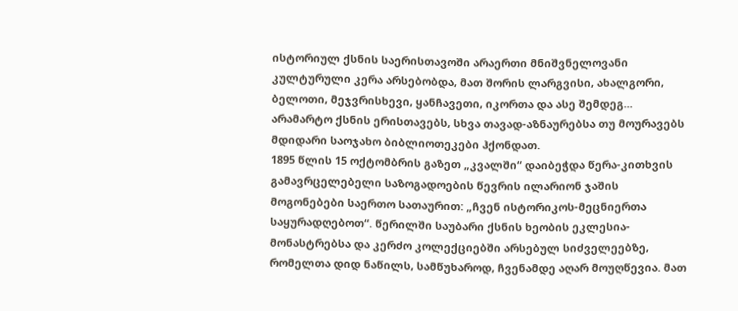ისტორიულ ქსნის საერისთავოში არაერთი მნიშვნელოვანი კულტურული კერა არსებობდა, მათ შორის ლარგვისი, ახალგორი, ბელოთი, მეჯვრისხევი, ყანჩავეთი, იკორთა და ასე შემდეგ... არამარტო ქსნის ერისთავებს, სხვა თავად-აზნაურებსა თუ მოურავებს მდიდარი საოჯახო ბიბლიოთეკები ჰქონდათ.
1895 წლის 15 ოქტომბრის გაზეთ „კვალში“ დაიბეჭდა წერა-კითხვის გამავრცელებელი საზოგადოების წევრის ილარიონ ჯაშის მოგონებები საერთო სათაურით: „ჩვენ ისტორიკოს-მეცნიერთა საყურადღებოთ“. წერილში საუბარი ქსნის ხეობის ეკლესია-მონასტრებსა და კერძო კოლექციებში არსებულ სიძველეებზე, რომელთა დიდ ნაწილს, სამწუხაროდ, ჩვენამდე აღარ მოუღწევია. მათ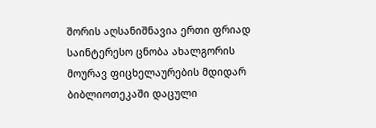შორის აღსანიშნავია ერთი ფრიად საინტერესო ცნობა ახალგორის მოურავ ფიცხელაურების მდიდარ ბიბლიოთეკაში დაცული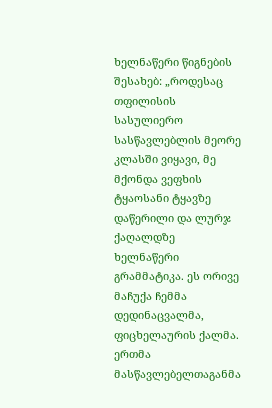ხელნაწერი წიგნების შესახებ: „როდესაც თფილისის სასულიერო სასწავლებლის მეორე კლასში ვიყავი, მე მქონდა ვეფხის ტყაოსანი ტყავზე დაწერილი და ლურჯ ქაღალდზე ხელნაწერი გრამმატიკა. ეს ორივე მაჩუქა ჩემმა დედინაცვალმა, ფიცხელაურის ქალმა. ერთმა მასწავლებელთაგანმა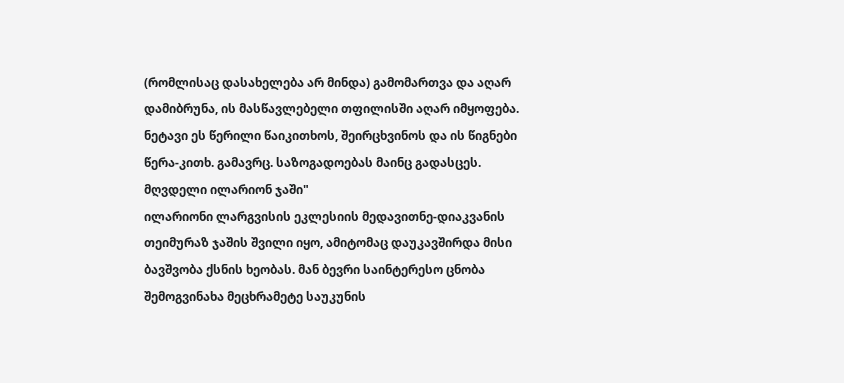(რომლისაც დასახელება არ მინდა) გამომართვა და აღარ დამიბრუნა, ის მასწავლებელი თფილისში აღარ იმყოფება. ნეტავი ეს წერილი წაიკითხოს, შეირცხვინოს და ის წიგნები წერა-კითხ. გამავრც. საზოგადოებას მაინც გადასცეს.
მღვდელი ილარიონ ჯაში"
ილარიონი ლარგვისის ეკლესიის მედავითნე-დიაკვანის თეიმურაზ ჯაშის შვილი იყო, ამიტომაც დაუკავშირდა მისი ბავშვობა ქსნის ხეობას. მან ბევრი საინტერესო ცნობა შემოგვინახა მეცხრამეტე საუკუნის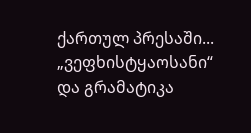ქართულ პრესაში...
„ვეფხისტყაოსანი“ და გრამატიკა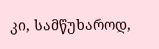კი, სამწუხაროდ,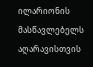ილარიონის მასწავლებელს აღარავისთვის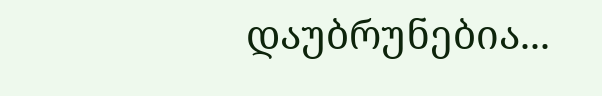დაუბრუნებია...